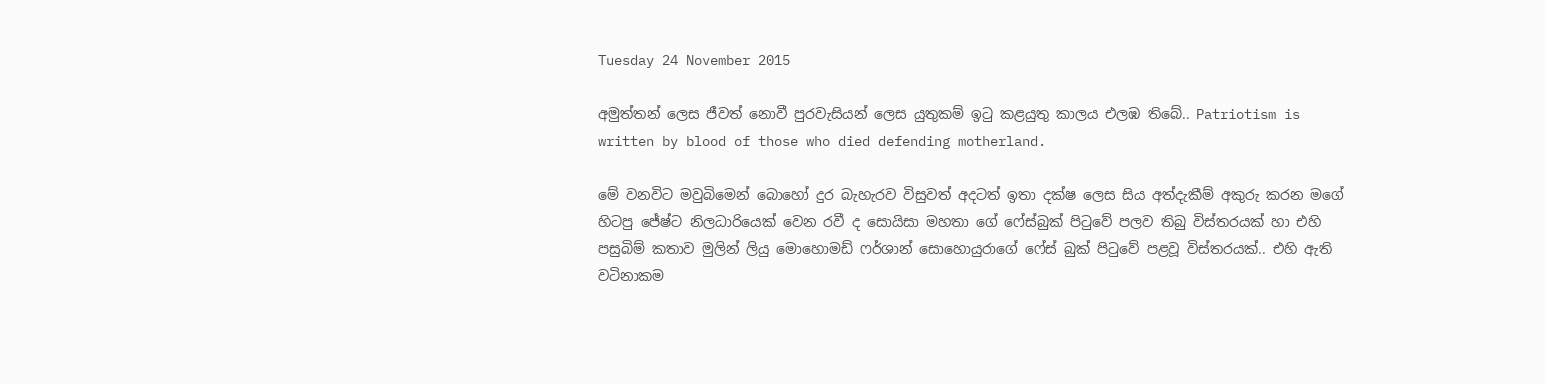Tuesday 24 November 2015

අමුත්තන් ලෙස ජීවත් නොවී පුරවැසියන් ලෙස යුතුකම් ඉටු කළයුතු කාලය එලඹ තිබේ.. Patriotism is written by blood of those who died defending motherland.

මේ වනවිට මවුබිමෙන් බොහෝ දුර බැහැරව විසුවත් අදටත් ඉතා දක්ෂ ලෙස සිය අත්දැකීම් අකුරු කරන මගේ හිටපු ජේෂ්ට නිලධාරියෙක් වෙන රවී ද සොයිසා මහතා ගේ ෆේස්බුක් පිටුවේ පලව තිබු විස්තරයක් හා එහි පසුබිම් කතාව මුලින් ලියු මොහොමඩ් ෆර්ශාන් සොහොයුරාගේ ෆේස් බුක් පිටුවේ පළවූ විස්තරයක්.. එහි ඇති වටිනාකම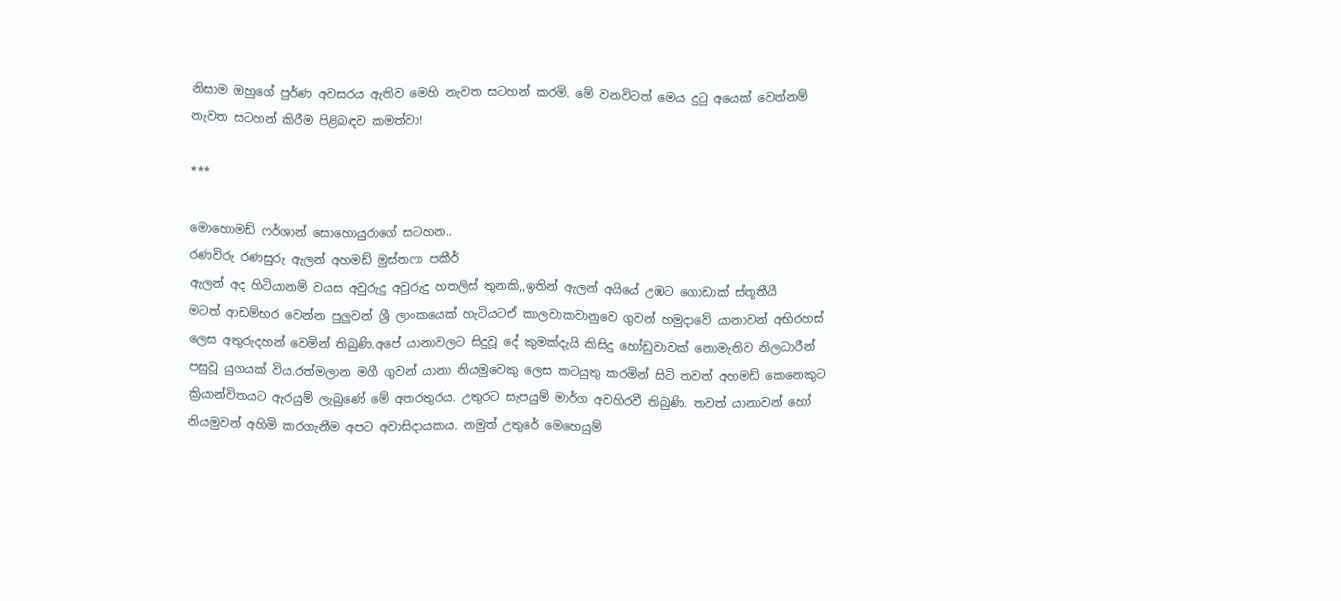නිසාම ඔහුගේ පුර්ණ අවසරය ඇතිව මෙහි නැවත සටහන් කරමි. මේ වනවිටත් මෙය දුටු අයෙක් වෙත්නම් නැවත සටහන් කිරීම පිළිබඳව කමත්වා!

***

මොහොමඩ් ෆර්ශාන් සොහොයුරාගේ සටහන..
රණවිරු රණසුරු ඇලන් අහමඩ් මුස්තෆා පකීර්
ඇලන් අද හිටියානම් වයස අවුරුදු අවුරුදු හතලිස් තුනකි,,ඉතින් ඇලන් අයියේ උඹට ගොඩාක් ස්තූතීයී
මටත් ආඩම්භර වෙන්න පුලුවන් ශ්‍රී ලාංකයෙක් හැටියටඒ කාලවාකවානුවෙ ගුවන් හමුදාවේ යානාවන් අභිරහස් ලෙස අතුරුදහන් වෙමින් තිබුණි.අපේ යානාවලට සිදුවූ දේ කුමක්දැයි කිසිදු හෝඩුවාවක් නොමැතිව නිලධාරීන් පසුවූ යුගයක් විය.රත්මලාන මගී ගුවන් යානා නියමුවෙකු ලෙස කටයුතු කරමින් සිටි තවත් අහමඩ් කෙනෙකුට ක්‍රියාන්විතයට ඇරයුම් ලැබුණේ මේ අතරතුරය. උතුරට සැපයුම් මාර්ග අවහිරවී තිබුණි. තවත් යානාවන් හෝ නියමුවන් අහිමි කරගැනීම අපට අවාසිදායකය. නමුත් උතුරේ මෙහෙයුම්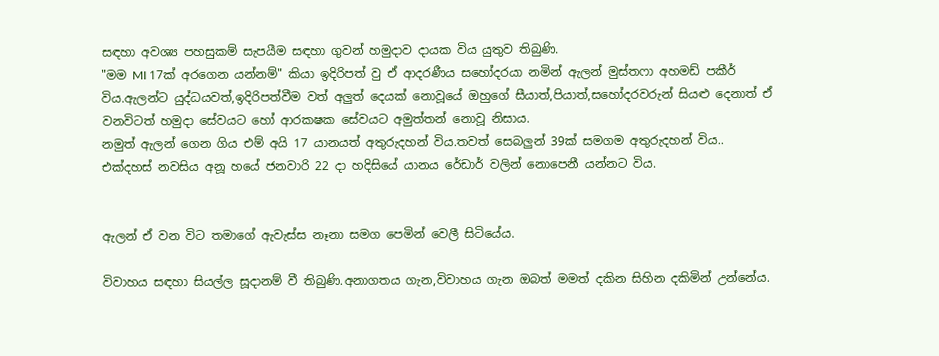සඳහා අවශ්‍ය පහසුකම් සැපයීම සඳහා ගුවන් හමුදාව දායක විය යුතුව තිබුණි.
"මම MI 17ක් අරගෙන යන්නම්" කියා ඉදිරිපත් වු ඒ ආදරණීය සහෝදරයා නමින් ඇලන් මුස්තෆා අහමඩ් පකීර් විය.ඇලන්ට යුද්ධයවත්,ඉදිරිපත්වීම වත් අලුත් දෙයක් නොවූයේ ඔහුගේ සීයාත්,පියාත්,සහෝදරවරුන් සියළු දෙනාත් ඒ වනවිටත් හමුදා සේවයට හෝ ආරකෂක සේවයට අමුත්තන් නොවූ නිසාය.
නමුත් ඇලන් ගෙන ගිය එම් අයි 17 යානයත් අතුරුදහන් විය.තවත් සෙබලුන් 39ක් සමගම අතුරුදහන් විය.. එක්දහස් නවසිය අනූ හයේ ජනවාරි 22 දා හදිසියේ යානය රේඩාර් වලින් නොපෙනී යන්නට විය.


ඇලන් ඒ වන විට තමාගේ ඇවැස්ස නෑනා සමග පෙමින් වෙලී සිටියේය.

විවාහය සඳහා සියල්ල සූදානම් වී තිබුණි.අනාගතය ගැන,විවාහය ගැන ඔබත් මමත් දකින සිහින දකිමින් උන්නේය.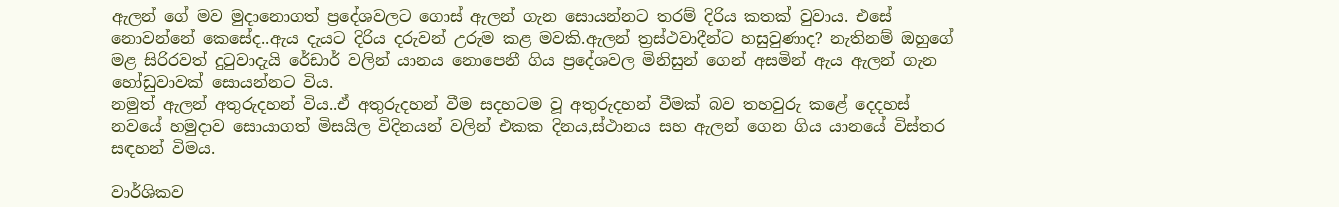ඇලන් ගේ මව මුදානොගත් ප්‍රදේශවලට ගොස් ඇලන් ගැන සොයන්නට තරම් දිරිය කතක් වුවාය. එසේ නොවන්නේ කෙසේද..ඇය දැයට දිරිය දරුවන් උරුම කළ මවකි.ඇලන් ත්‍රස්ථවාදීන්ට හසුවුණාද? නැතිනම් ඔහුගේ මළ සිරිරවත් දුටුවාදැයි රේඩාර් වලින් යානය නොපෙනී ගිය ප්‍රදේශවල මිනිසුන් ගෙන් අසමින් ඇය ඇලන් ගැන හෝඩුවාවක් සොයන්නට විය.
නමුත් ඇලන් අතුරුදහන් විය..ඒ අතුරුදහන් වීම සදහටම වූ අතුරුදහන් වීමක් බව තහවුරු කළේ දෙදහස් නවයේ හමුදාව සොයාගත් මිසයිල විදිනයන් වලින් එකක දිනය,ස්ථානය සහ ඇලන් ගෙන ගිය යානයේ විස්තර සඳහන් විමය.

වාර්ශිකව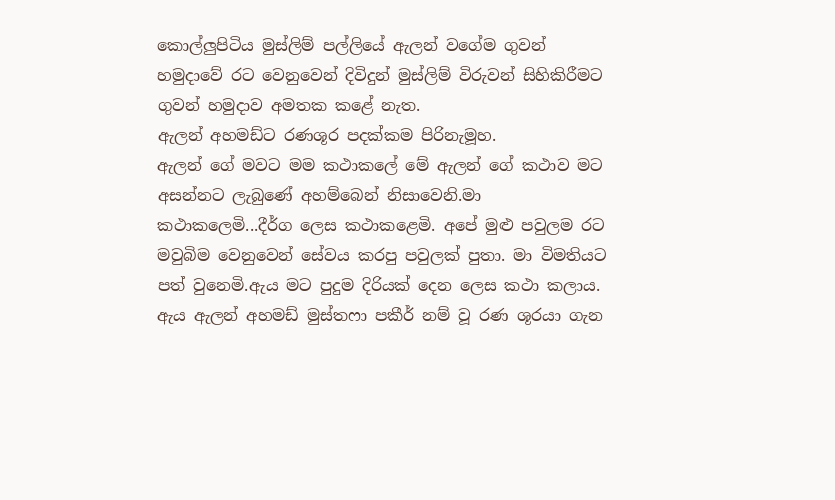කොල්ලුපිටිය මුස්ලිම් පල්ලියේ ඇලන් වගේම ගුවන් හමුදාවේ රට වෙනුවෙන් දිවිදුන් මුස්ලිම් විරුවන් සිහිකිරීමට ගුවන් හමුදාව අමතක කළේ නැත.
ඇලන් අහමඩ්ට රණශූර පදක්කම පිරිනැමූහ.
ඇලන් ගේ මවට මම කථාකලේ මේ ඇලන් ගේ කථාව මට අසන්නට ලැබුණේ අහම්බෙන් නිසාවෙනි.මා කථාකලෙමි...දීර්ග ලෙස කථාකළෙමි. අපේ මුළු පවුලම රට මවුබිම වෙනුවෙන් සේවය කරපු පවුලක් පුතා. මා විමතියට පත් වුනෙමි.ඇය මට පුදුම දිරියක් දෙන ලෙස කථා කලාය.
ඇය ඇලන් අහමඩ් මුස්තෆා පකීර් නම් වූ රණ ශූරයා ගැන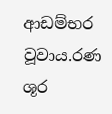ආඩම්භර වූවාය.රණ ශූර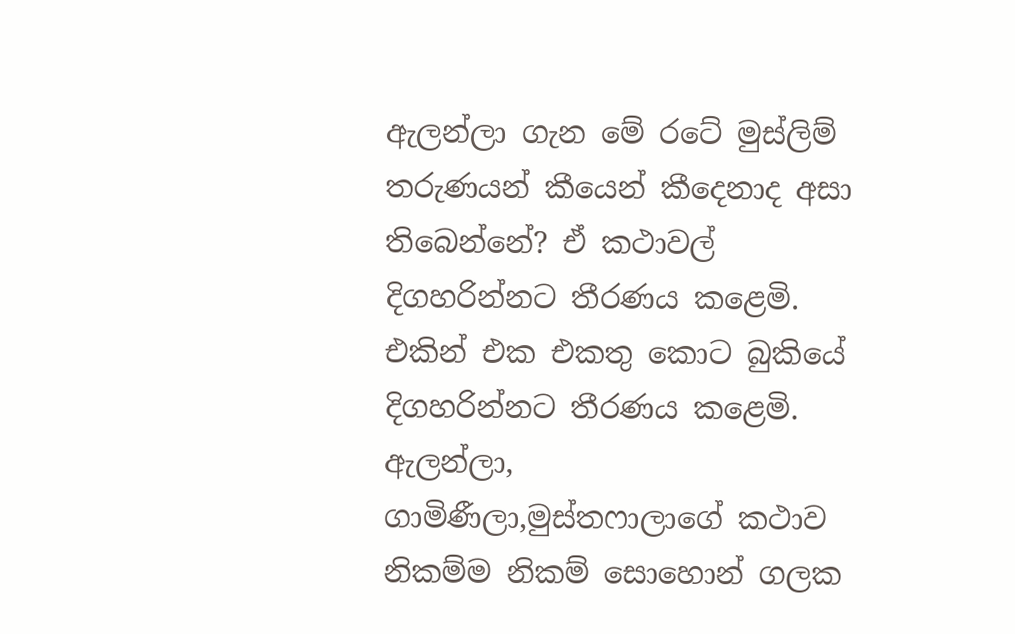ඇලන්ලා ගැන මේ රටේ මුස්ලිම් තරුණයන් කීයෙන් කීදෙනාද අසා තිබෙන්නේ? ඒ කථාවල් දිගහරින්නට තීරණය කළෙමි. එකින් එක එකතු කොට බුකියේ දිගහරින්නට තීරණය කළෙමි.
ඇලන්ලා, ගාමිණීලා,මුස්තෆාලාගේ කථාව නිකම්ම නිකම් සොහොන් ගලක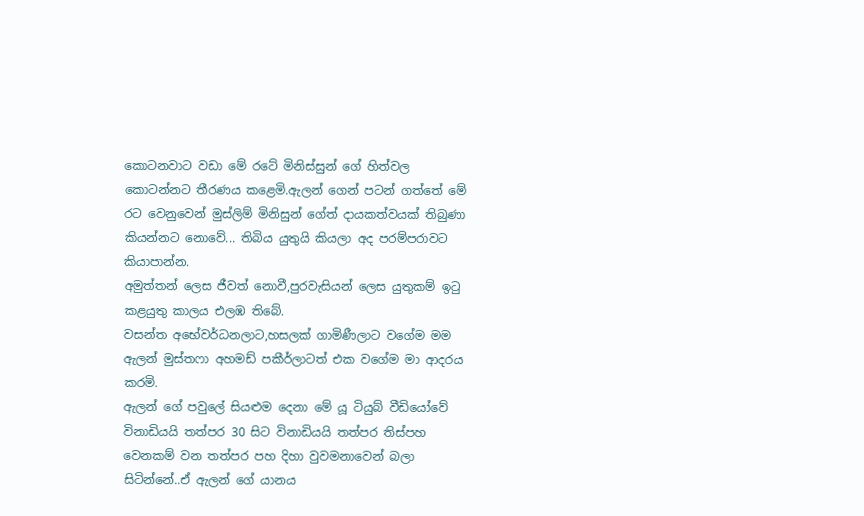කොටනවාට වඩා මේ රටේ මිනිස්සුන් ගේ හිත්වල කොටන්නට තීරණය කළෙමි.ඇලන් ගෙන් පටන් ගත්තේ මේ රට වෙනුවෙන් මුස්ලිම් මිනිසුන් ගේත් දායකත්වයක් තිබුණා කියන්නට නොවේ... තිබිය යුතුයි කියලා අද පරම්පරාවට කියාපාන්න.
අමුත්තන් ලෙස ජීවත් නොවී,පුරවැසියන් ලෙස යුතුකම් ඉටු කළයුතු කාලය එලඹ තිබේ.
වසන්ත අභේවර්ධනලාට,හසලක් ගාමිණීලාට වගේම මම ඇලන් මුස්තෆා අහමඩ් පකීර්ලාටත් එක වගේම මා ආදරය කරමි.
ඇලන් ගේ පවුලේ සියළුම දෙනා මේ යූ ටියුබ් වීඩියෝවේ විනාඩියයි තත්පර 30 සිට විනාඩියයි තත්පර තිස්පහ වෙනකම් වන තත්පර පහ දිහා වුවමනාවෙන් බලා සිටින්නේ..ඒ ඇලන් ගේ යානය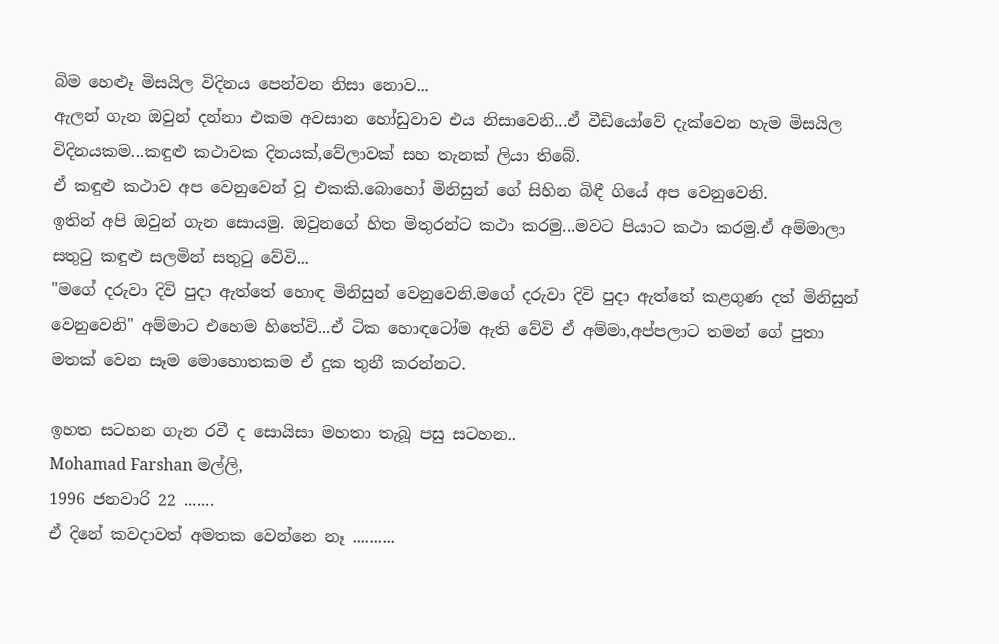බිම හෙළූ මිසයිල විදිනය පෙන්වන නිසා නොව...
ඇලන් ගැන ඔවුන් දන්නා එකම අවසාන හෝඩුවාව එය නිසාවෙනි...ඒ වීඩියෝවේ දැක්වෙන හැම මිසයිල විදිනයකම...කඳුළු කථාවක දිනයක්,වේලාවක් සහ තැනක් ලියා තිබේ.
ඒ කඳුළු කථාව අප වෙනුවෙන් වූ එකකි.බොහෝ මිනිසුන් ගේ සිහින බිඳී ගියේ අප වෙනුවෙනි.
ඉතින් අපි ඔවුන් ගැන සොයමු. ඔවුනගේ හිත මිතුරන්ට කථා කරමු...මවට පියාට කථා කරමු.ඒ අම්මාලා සතුටු කඳුළු සලමින් සතුටු වේවි...
"මගේ දරුවා දිවි පුදා ඇත්තේ හොඳ මිනිසුන් වෙනුවෙනි.මගේ දරුවා දිවි පුදා ඇත්තේ කළගුණ දත් මිනිසුන් වෙනුවෙනි" අම්මාට එහෙම හිතේවි...ඒ ටික හොඳටෝම ඇති වේවි ඒ අම්මා,අප්පලාට තමන් ගේ පුතා මතක් වෙන සෑම මොහොතකම ඒ දුක තුනී කරන්නට.

ඉහත සටහන ගැන රවී ද සොයිසා මහතා තැබූ පසු සටහන..
Mohamad Farshan මල්ලි,
1996 ජනවාරි 22 .......
ඒ දිනේ කවදාවත් අමතක වෙන්නෙ නෑ ..........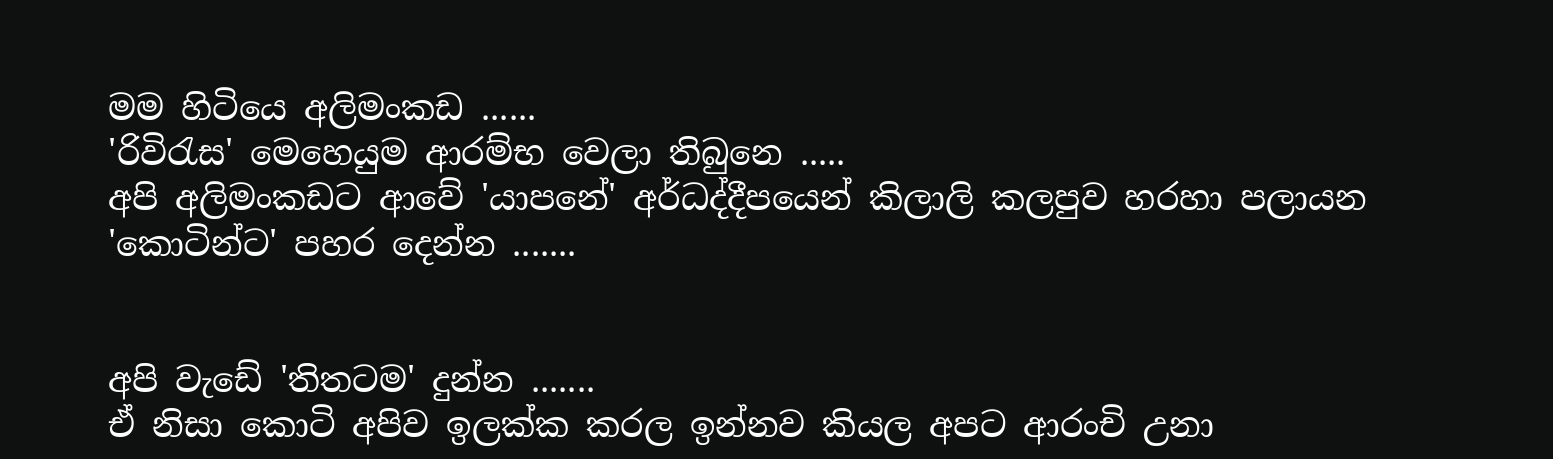මම හිටියෙ අලිමංකඩ ......
'රිවිරැස' මෙහෙයුම ආරම්භ වෙලා තිබුනෙ .....
අපි අලිමංකඩට ආවේ 'යාපනේ' අර්ධද්දීපයෙන් කිලාලි කලපුව හරහා පලායන 'කොටින්ට' පහර දෙන්න .......


අපි වැඩේ 'තිතටම' දුන්න .......
ඒ නිසා කොටි අපිව ඉලක්ක කරල ඉන්නව කියල අපට ආරංචි උනා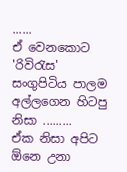......
ඒ වෙනකොට 'රිවිරැස' සංගුපිටිය පාලම අල්ලගෙන හිටපු නිසා .........
ඒක නිසා අපිට ඕනෙ උනා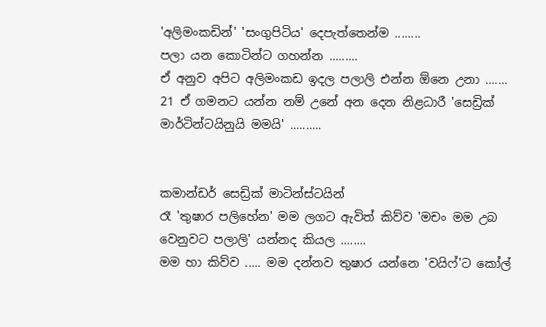'අලිමංකඩින්' 'සංගුපිටිය' දෙපැත්තෙන්ම ........
පලා යන කොටින්ට ගහන්න .........
ඒ අනුව අපිට අලිමංකඩ ඉදල පලාලි එන්න ඕනෙ උනා .......
21 ඒ ගමනට යන්න නම් උනේ අන දෙන නිළධාරී 'සෙඩ්‍රික් මාර්ටින්ටයිනුයි මමයි' ..........


කමාන්ඩර් සෙඩ්‍රික් මාටින්ස්ටයින්
රෑ 'තුෂාර පලිහේන' මම ලගට ඇවිත් කිව්ව 'මචං මම උබ වෙනුවට පලාලි' යන්නද කියල ........
මම හා කිව්ව ..... මම දන්නව තුෂාර යන්නෙ 'වයිෆ්'ට කෝල්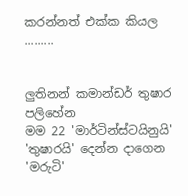කරන්නත් එක්ක කියල .........


ලුතිනන් කමාන්ඩර් තුෂාර පලිහේන
මම 22 'මාර්ටින්ස්ටයිනුයි' 'තුෂාරයි' දෙන්න දාගෙන 'මරුටි'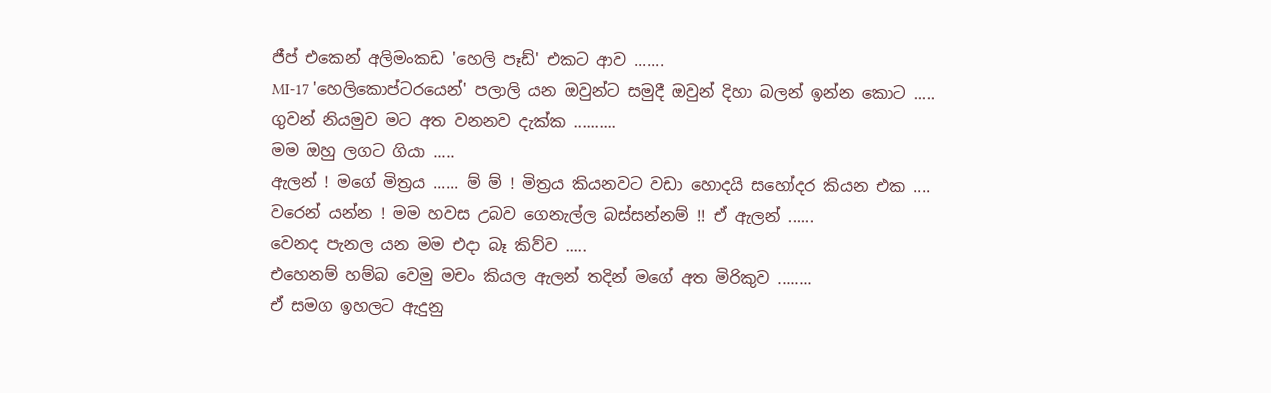ජීප් එකෙන් අලිමංකඩ 'හෙලි පෑඩ්' එකට ආව .......
MI-17 'හෙලිකොප්ටරයෙන්' පලාලි යන ඔවුන්ට සමුදී ඔවුන් දිහා බලන් ඉන්න කොට .....
ගුවන් නියමුව මට අත වනනව දැක්ක ..........
මම ඔහු ලගට ගියා .....
ඇලන් ! මගේ මිත්‍රය ...... ම් ම් ! මිත්‍රය කියනවට වඩා හොදයි සහෝදර කියන එක ....
වරෙන් යන්න ! මම හවස උබව ගෙනැල්ල බස්සන්නම් !! ඒ ඇලන් ......
වෙනද පැනල යන මම එදා බෑ කිව්ව .....
එහෙනම් හම්බ වෙමු මචං කියල ඇලන් තදින් මගේ අත මිරිකුව ........
ඒ සමග ඉහලට ඇදුනු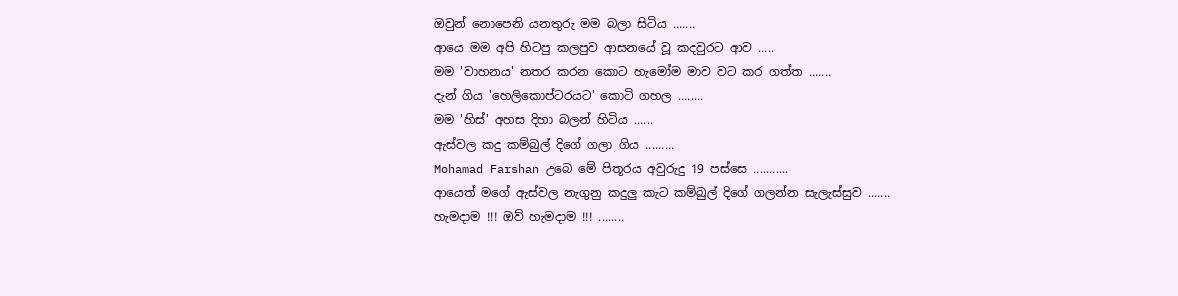ඔවුන් නොපෙනි යනතුරු මම බලා සිටිය .......
ආයෙ මම අපි හිටපු කලපුව ආසනයේ වූ කදවුරට ආව .....
මම 'වාහනය' නතර කරන කොට හැමෝම මාව වට කර ගත්ත .......
දැන් ගිය 'හෙලිකොප්ටරයට' කොටි ගහල ........
මම 'හිස්' අහස දිහා බලන් හිටිය ......
ඇස්වල කදු කම්බුල් දිගේ ගලා ගිය .........
Mohamad Farshan උබෙ මේ පිතූරය අවුරුදු 19 පස්සෙ ...........
ආයෙත් මගේ ඇස්වල නැගුනු කදුලු කැට කම්බුල් දිගේ ගලන්න සැලැස්සුව .......
හැමදාම !!! ඔව් හැමදාම !!! ........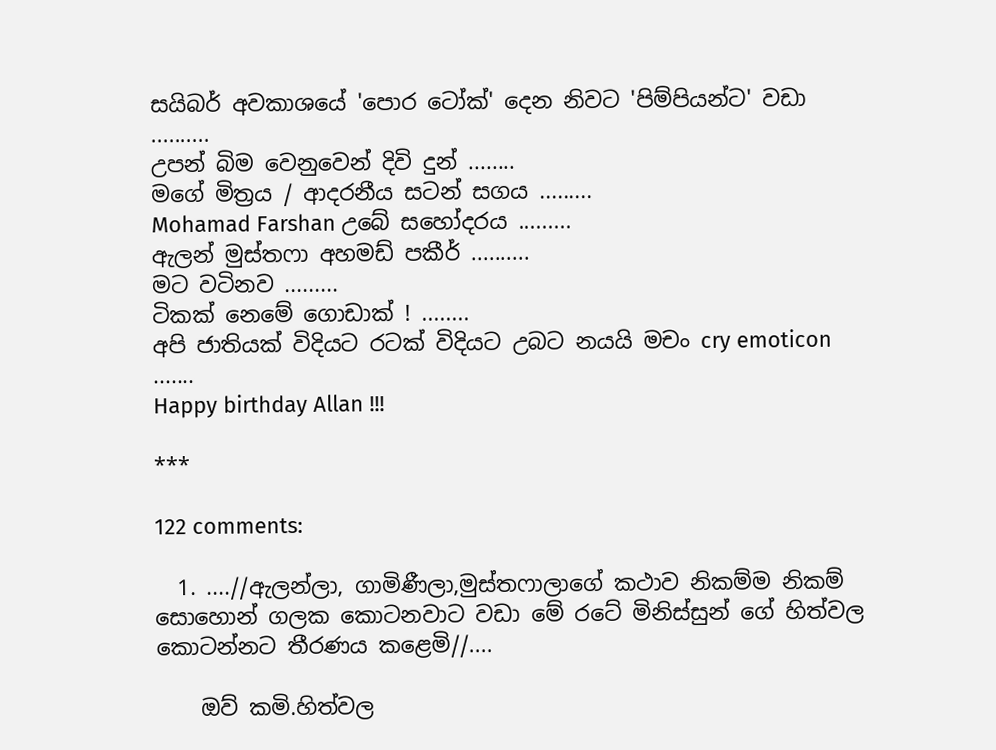සයිබර් අවකාශයේ 'පොර ටෝක්' දෙන නිවට 'පිම්පියන්ට' වඩා ..........
උපන් බිම වෙනුවෙන් දිවි දුන් ........
මගේ මිත්‍රය / ආදරනීය සටන් සගය .........
Mohamad Farshan උබේ සහෝදරය .........
ඇලන් මුස්තෆා අහමඩ් පකීර් ..........
මට වටිනව .........
ටිකක් නෙමේ ගොඩාක් ! ........
අපි ජාතියක් විදියට රටක් විදියට උබට නයයි මචං cry emoticon .......
Happy birthday Allan !!!

***

122 comments:

  1. ....//ඇලන්ලා, ගාමිණීලා,මුස්තෆාලාගේ කථාව නිකම්ම නිකම් සොහොන් ගලක කොටනවාට වඩා මේ රටේ මිනිස්සුන් ගේ හිත්වල කොටන්නට තීරණය කළෙමි//....

    ඔව් කමි.හිත්වල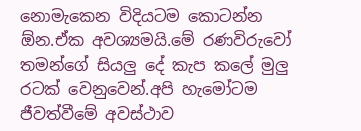නොමැකෙන විදියටම කොටන්න ඕන.ඒක අවශ්‍යමයි.මේ රණවිරුවෝ තමන්ගේ සියලු දේ කැප කලේ මුලු රටක් වෙනුවෙන්.අපි හැමෝටම ජීවත්වීමේ අවස්ථාව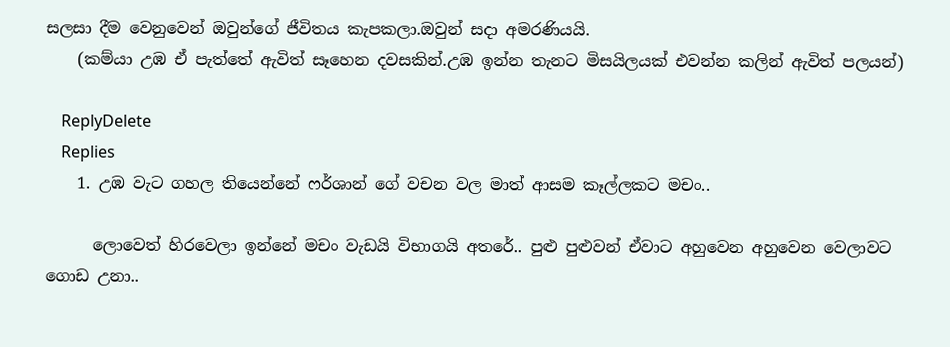සලසා දීම වෙනුවෙන් ඔවුන්ගේ ජීවිතය කැපකලා.ඔවුන් සදා අමරණියයි.
    (කම්යා උඹ ඒ පැත්තේ ඇවිත් සෑහෙන දවසකින්.උඹ ඉන්න තැනට මිසයිලයක් එවන්න කලින් ඇවිත් පලයන්)

    ReplyDelete
    Replies
    1. උඹ වැට ගහල තියෙන්නේ ෆර්ශාන් ගේ වචන වල මාත් ආසම කෑල්ලකට මචං..

      ලොවෙත් හිරවෙලා ඉන්නේ මචං වැඩයි විභාගයි අතරේ.. පුළු පුළුවන් ඒවාට අහුවෙන අහුවෙන වෙලාවට ගොඩ උනා..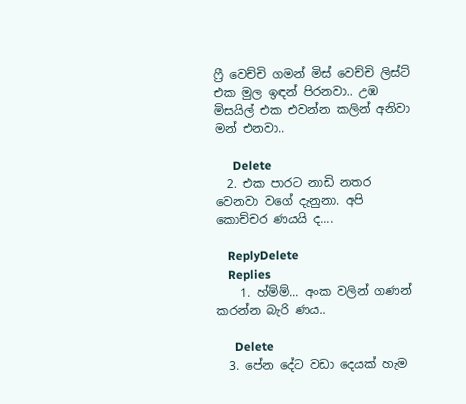ෆ්‍රී වෙච්චි ගමන් මිස් වෙච්චි ලිස්ට් එක මුල ඉඳන් පිරනවා.. උඹ මිසයිල් එක එවන්න කලින් අනිවා මන් එනවා..

      Delete
  2. එක පාරට නාඩි නතර වෙනවා වගේ දැනුනා. අපි කොච්චර ණයයි ද....

    ReplyDelete
    Replies
    1. හ්ම්ම්... අංක වලින් ගණන් කරන්න බැරි ණය..

      Delete
  3. පේන දේට වඩා දෙයක් හැම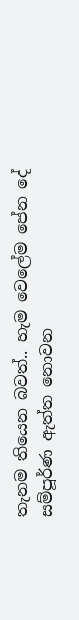තැනම තියෙන බවත්.. හැම වෙලේම පේන දේ සම්පූර්ණ ඇත්ත නොවන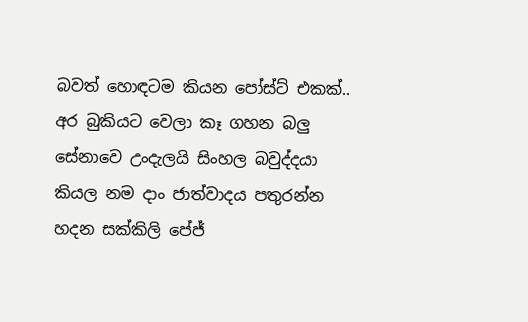බවත් හොඳටම කියන පෝස්ට් එකක්.. අර බුකියට වෙලා කෑ ගහන බලු සේනාවෙ උංදැලයි සිංහල බවුද්දයා කියල නම දාං ජාත්වාදය පතුරන්න හදන සක්කිලි පේජ්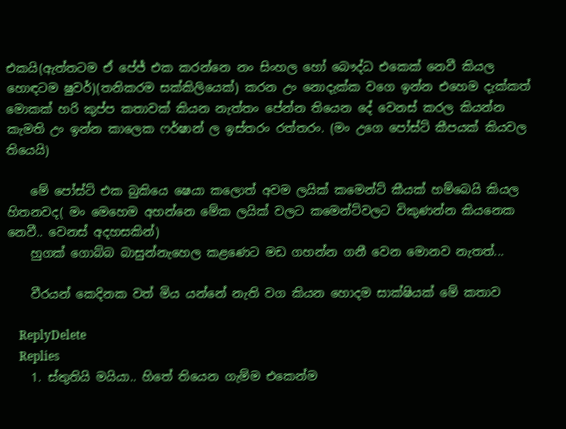එකයි(ඇත්තටම ඒ පේජ් එක කරන්නෙ නං සිංහල හෝ බෞද්ධ එකෙක් නෙවී කියල හොඳටම ෂුවර්)(තනිකරම සක්කිලියෙක්) කරන උං නොදැක්ක වගෙ ඉන්න එහෙම දැක්කත් මොකක් හරි කුප්ප කතාවක් කියන නැත්තං පේන්න තියෙන දේ වෙනස් කරල කියන්න කැමති උං ඉන්න කාලෙක ෆර්ෂාන් ල ඉස්තරං රත්තරං. (මං උගෙ පෝස්ට් කීපයක් කියවල තියෙයි)

    මේ පෝස්ට් එක බුකියෙ ෂෙයා කලොත් අවම ලයික් කමෙන්ට් කීයක් හම්බෙයි කියල හිතනවද( මං මෙහෙම අහන්නෙ මේක ලයික් වලට කමෙන්ට්වලට විකුණන්න කියනෙක නෙවී.. වෙනස් අදහසකින්)
    හුගක් ගොබ්බ බාසුන්නැහෙල කළණෙට මඩ ගහන්න ගනී වෙන මොනව නැතත්...

    වීරයන් කෙදිනක වත් මිය යන්නේ නැති වග කියන හොදම සාක්ෂියක් මේ කතාව

    ReplyDelete
    Replies
    1. ස්තුතියි මයියා.. හිතේ තියෙන ගැම්ම එකෙන්ම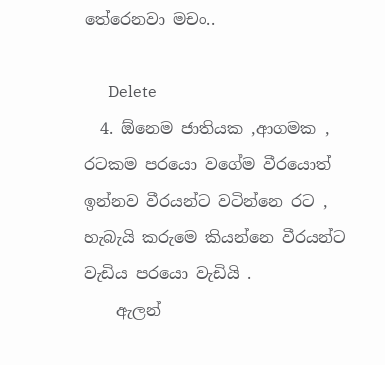තේරෙනවා මචං..

      Delete
  4. ඕනෙම ජාතියක ,ආගමක , රටකම පරයො වගේම වීරයොත් ඉන්නව වීරයන්ට වටින්නෙ රට , හැබැයි කරුමෙ කියන්නෙ වීරයන්ට වැඩිය පරයො වැඩියි .
    ඇලන්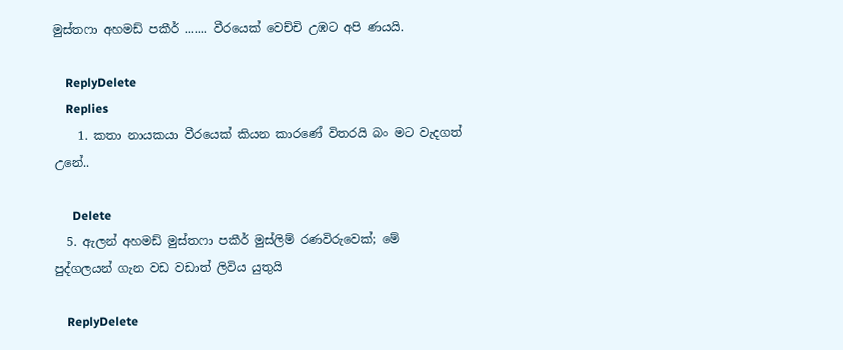මුස්තෆා අහමඩ් පකීර් ....... වීරයෙක් වෙච්චි උඹට අපි ණයයි.

    ReplyDelete
    Replies
    1. කතා නායකයා වීරයෙක් කියන කාරණේ විතරයි බං මට වැදගත් උනේ..

      Delete
  5. ඇලන් අහමඩ් මුස්තෆා පකීර් මුස්ලිම් රණවිරුවෙක්; මේ පුද්ගලයන් ගැන වඩ වඩාත් ලිවිය යුතුයි

    ReplyDelete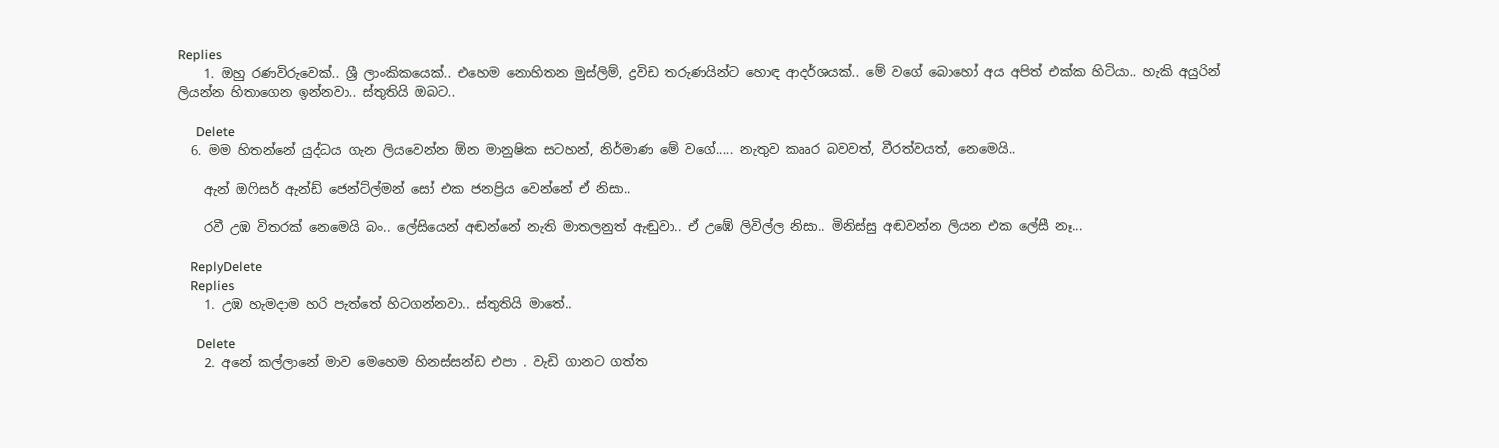Replies
    1. ඔහු රණවිරුවෙක්.. ශ්‍රී ලාංකිකයෙක්.. එහෙම නොහිතන මුස්ලිම්, ද්‍රවිඩ තරුණයින්ට හොඳ ආදර්ශයක්.. මේ වගේ බොහෝ අය අපිත් එක්ක හිටියා.. හැකි අයුරින් ලියන්න හිතාගෙන ඉන්නවා.. ස්තුතියි ඔබට..

      Delete
  6. මම හිතන්නේ යුද්ධය ගැන ලියවෙන්න ඕන මානුෂික සටහන්, නිර්මාණ මේ වගේ..... නැතුව කෲර බවවත්, වීරත්වයත්, නෙමෙයි..

    ඇන් ඔෆිසර් ඇන්ඩ් ජෙන්ට්ල්මන් සෝ එක ජනප්‍රිය වෙන්නේ ඒ නිසා..

    රවී උඹ විතරක් නෙමෙයි බං.. ලේසියෙන් අඬන්නේ නැති මාතලනුත් ඇඬුවා.. ඒ උඹේ ලිවිල්ල නිසා.. මිනිස්සු අඬවන්න ලියන එක ලේසී නෑ...

    ReplyDelete
    Replies
    1. උඹ හැමදාම හරි පැත්තේ හිටගන්නවා.. ස්තුතියි මාතේ..

      Delete
    2. අනේ කල්ලානේ මාව මෙහෙම හිනස්සන්ඩ එපා . වැඩි ගානට ගත්ත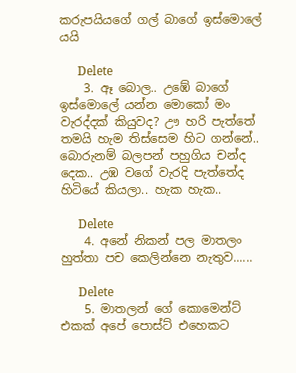කරුපයියගේ ගල් බාගේ ඉස්මොලේ යයි

      Delete
    3. ඈ බොල.. උඹේ බාගේ ඉස්මොලේ යන්න මොකෝ මං වැරද්දක් කියුවද? ඌ හරි පැත්තේ තමයි හැම තිස්සෙම හිට ගන්නේ.. බොරුනම් බලපන් පහුගිය චන්ද දෙක.. උඹ වගේ වැරදි පැත්තේද හිටියේ කියලා.. හැක හැක..

      Delete
    4. අනේ නිකන් පල මාතලං හුත්තා පච කෙලින්නෙ නැතුව......

      Delete
    5. මාතලන් ගේ කොමෙන්ට් එකක් අපේ පොස්ට් එහෙකට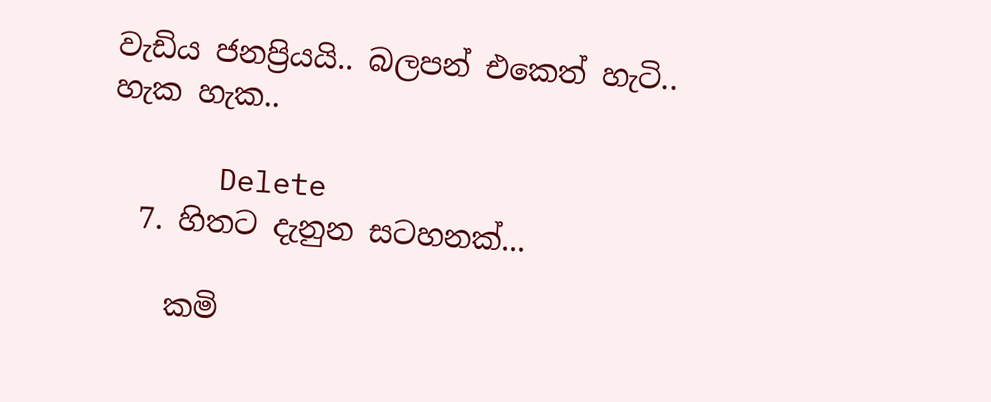වැඩිය ජනප්‍රියයි.. බලපන් එකෙත් හැටි.. හැක හැක..

      Delete
  7. හිතට දැනුන සටහනක්...

    කමි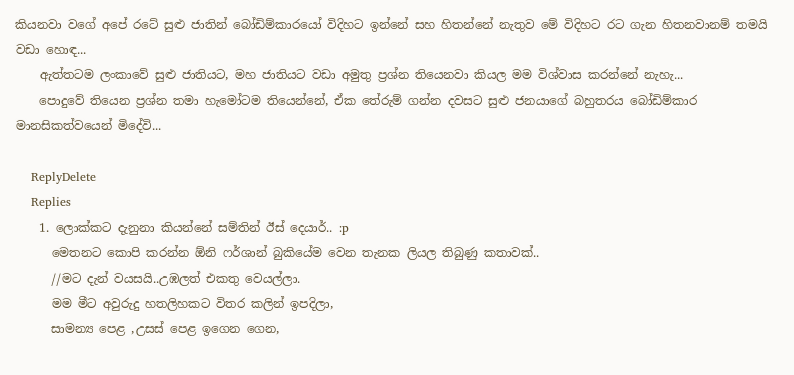කියනවා වගේ අපේ රටේ සුළු ජාතින් බෝඩිම්කාරයෝ විදිහට ඉන්නේ සහ හිතන්නේ නැතුව මේ විදිහට රට ගැන හිතනවානම් තමයි වඩා හොඳ...
    ඇත්තටම ලංකාවේ සුළු ජාතියට, මහ ජාතියට වඩා අමුතු ප්‍රශ්න තියෙනවා කියල මම විශ්වාස කරන්නේ නැහැ...
    පොදුවේ තියෙන ප්‍රශ්න තමා හැමෝටම තියෙන්නේ, ඒක තේරුම් ගන්න දවසට සුළු ජනයාගේ බහුතරය බෝඩිම්කාර මානසිකත්වයෙන් මිදේවි...

    ReplyDelete
    Replies
    1. ලොක්කට දැනුනා කියන්නේ සම්තින් ඊස් දෙයාර්.. :p
      මෙතනට කොපි කරන්න ඕනි ෆර්ශාන් බුකියේම වෙන තැනක ලියල තිබුණු කතාවක්..
      //මට දැන් වයසයි..උඹලත් එකතු වෙයල්ලා.
      මම මීට අවුරුදු හතලිහකට විතර කලින් ඉපදිලා,
      සාමන්‍ය පෙළ ,උසස් පෙළ ඉගෙන ගෙන,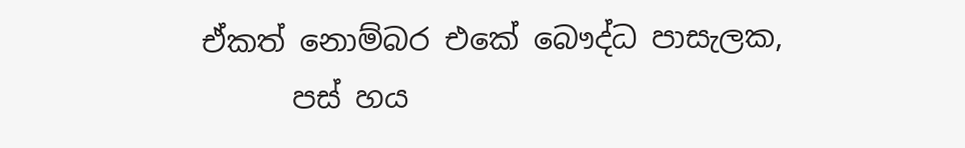ඒකත් නොම්බර එකේ බෞද්ධ පාසැලක,
      පස් හය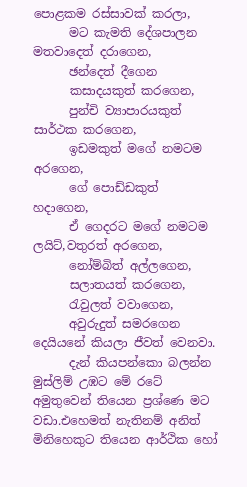පොළකම රස්සාවක් කරලා,
      මට කැමති දේශපාලන මතවාදෙත් දරාගෙන,
      ඡන්දෙත් දීගෙන
      කසාදයකුත් කරගෙන,
      පුන්චි ව්‍යාපාරයකුත් සාර්ථක කරගෙන,
      ඉඩමකුත් මගේ නමටම අරගෙන,
      ගේ පොඩ්ඩකුත් හදාගෙන,
      ඒ ගෙදරට මගේ නමටම ලයිට්,වතුරත් අරගෙන,
      නෝම්බිත් අල්ලගෙන,
      සලාතයත් කරගෙන,
      රැවුලත් වවාගෙන,
      අවුරුදුත් සමරගෙන දෙයියනේ කියලා ජීවත් වෙනවා.
      දැන් කියපන්කො බලන්න මුස්ලිම් උඹට මේ රටේ අමුතුවෙන් තියෙන ප්‍රශ්ණෙ මට වඩා.එහෙමත් නැතිනම් අනිත් මිනිහෙකුට තියෙන ආර්ථික හෝ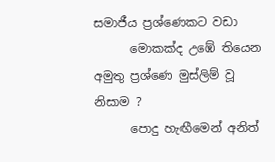සමාජීය ප්‍රශ්ණෙකට වඩා
      මොකක්ද උඹේ තියෙන අමුතු ප්‍රශ්ණෙ මුස්ලිම් වූ නිසාම ?
      පොදු හැඟීමෙන් අනිත්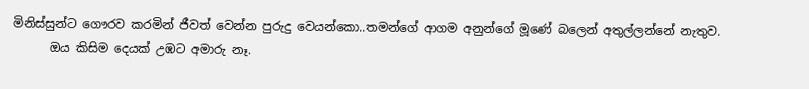මිනිස්සුන්ට ගෞරව කරමින් ජීවත් වෙන්න පුරුදු වෙයන්කො..තමන්ගේ ආගම අනුන්ගේ මූණේ බලෙන් අතුල්ලන්නේ නැතුව.
      ඔය කිසිම දෙයක් උඹට අමාරු නෑ.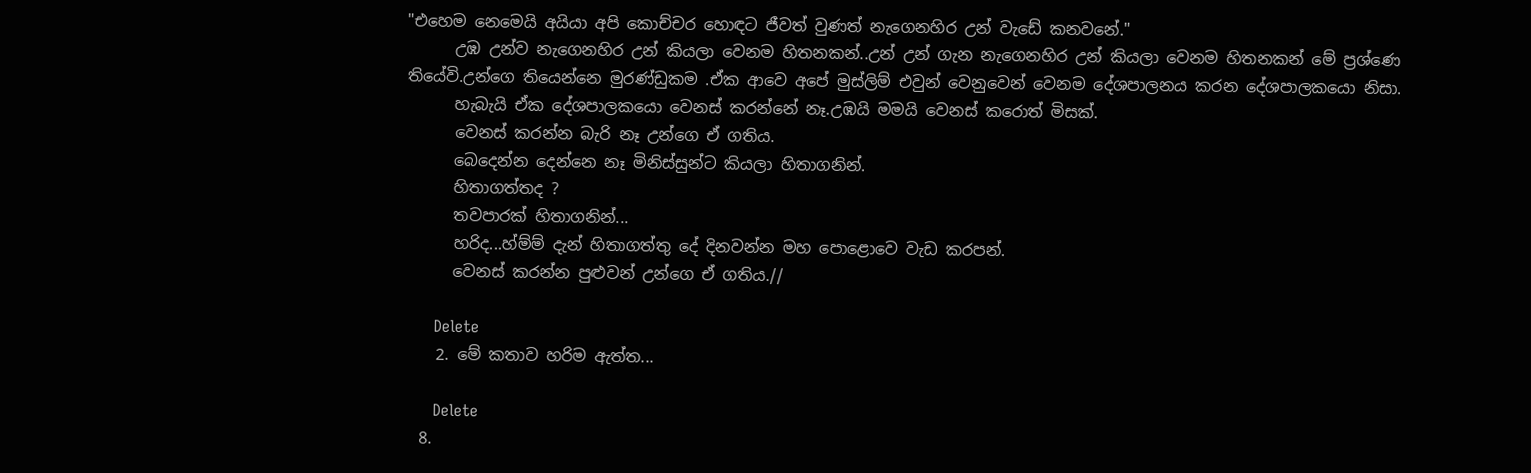"එහෙම නෙමෙයි අයියා අපි කොච්චර හොඳට ජීවත් වුණත් නැගෙනහිර උන් වැඩේ කනවනේ."
      උඹ උන්ව නැගෙනහිර උන් කියලා වෙනම හිතනකන්..උන් උන් ගැන නැගෙනහිර උන් කියලා වෙනම හිතනකන් මේ ප්‍රශ්ණෙ තියේවි.උන්ගෙ තියෙන්නෙ මුරණ්ඩුකම .ඒක ආවෙ අපේ මුස්ලිම් එවුන් වෙනුවෙන් වෙනම දේශපාලනය කරන දේශපාලකයො නිසා.
      හැබැයි ඒක දේශපාලකයො වෙනස් කරන්නේ නෑ.උඹයි මමයි වෙනස් කරොත් මිසක්.
      වෙනස් කරන්න බැරි නෑ උන්ගෙ ඒ ගතිය.
      බෙදෙන්න දෙන්නෙ නෑ මිනිස්සුන්ට කියලා හිතාගනින්.
      හිතාගත්තද ?
      තවපාරක් හිතාගනින්...
      හරිද...හ්ම්ම් දැන් හිතාගත්තු දේ දිනවන්න මහ පොළොවෙ වැඩ කරපන්.
      වෙනස් කරන්න පුළුවන් උන්ගෙ ඒ ගතිය.//

      Delete
    2. මේ කතාව හරිම ඇත්ත...

      Delete
  8.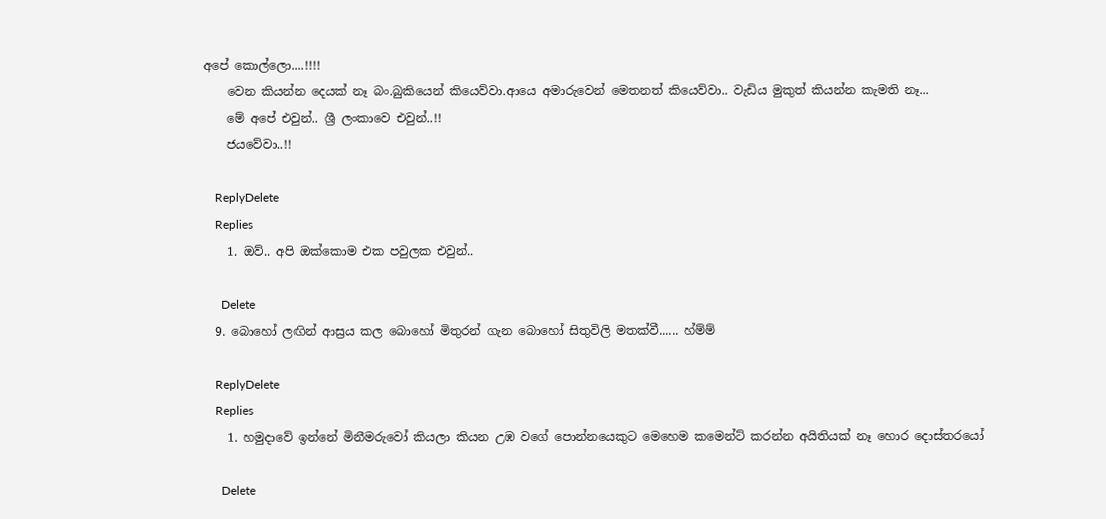අපේ කොල්ලො....!!!!
    වෙන කියන්න දෙයක් නෑ බං.බුකියෙන් කියෙව්වා.ආයෙ අමාරුවෙන් මෙතනත් කියෙව්වා.. වැඩිය මුකුත් කියන්න කැමති නෑ...
    මේ අපේ එවුන්.. ශ්‍රී ලංකාවෙ එවුන්..!!
    ජයවේවා..!!

    ReplyDelete
    Replies
    1. ඔව්.. අපි ඔක්කොම එක පවුලක එවුන්..

      Delete
  9. බොහෝ ලඟින් ආස්‍රය කල බොහෝ මිතුරන් ගැන බොහෝ සිතුවිලි මතක්වී...... හ්ම්ම්

    ReplyDelete
    Replies
    1. හමුදාවේ ඉන්නේ මිනීමරුවෝ කියලා කියන උඹ වගේ පොන්නයෙකුට මෙහෙම කමෙන්ට් කරන්න අයිතියක් නෑ හොර දොස්තරයෝ

      Delete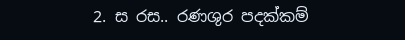2. ස රස.. රණශුර පදක්කම්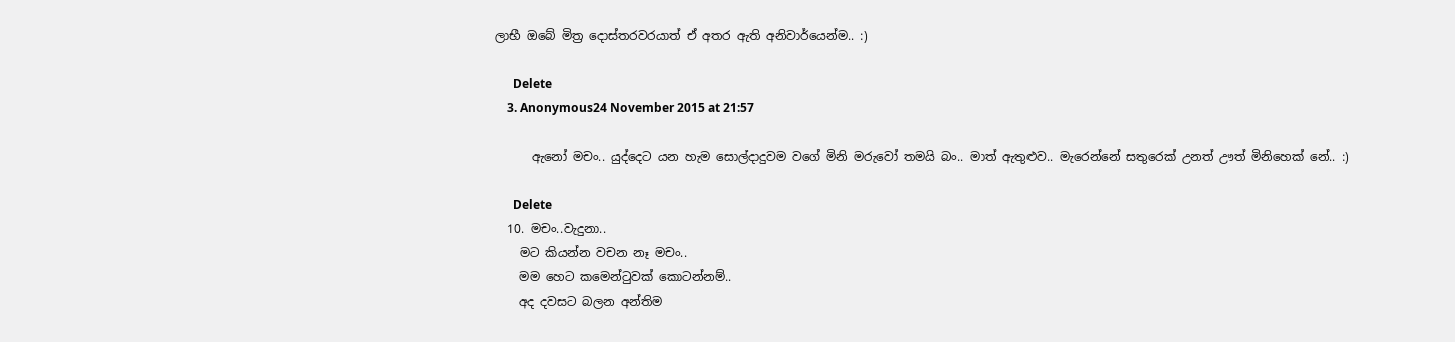ලාභී ඔබේ මිත්‍ර දොස්තරවරයාත් ඒ අතර ඇති අනිවාර්යෙන්ම.. :)

      Delete
    3. Anonymous24 November 2015 at 21:57

      ඇනෝ මචං.. යුද්දෙට යන හැම සොල්දාදුවම වගේ මිනි මරුවෝ තමයි බං.. මාත් ඇතුළුව.. මැරෙන්නේ සතුරෙක් උනත් ඌත් මිනිහෙක් නේ.. :)

      Delete
  10. මචං..වැදුනා..
    මට කියන්න වචන නෑ මචං..
    මම හෙට කමෙන්ටුවක් කොටන්නම්..
    අද දවසට බලන අන්තිම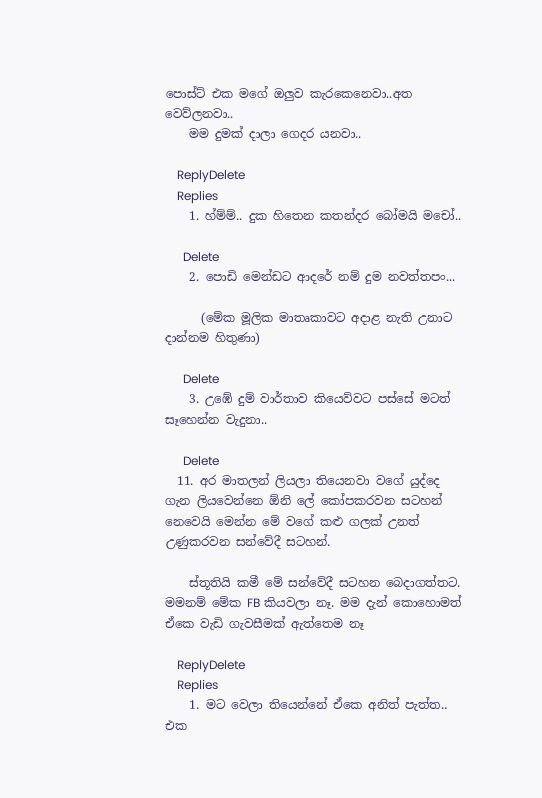පොස්ට් එක මගේ ඔලුව කැරකෙනෙවා..අත වෙව්ලනවා..
    මම දුමක් දාලා ගෙදර යනවා..

    ReplyDelete
    Replies
    1. හ්ම්ම්.. දුක හිතෙන කතන්දර බෝමයි මචෝ..

      Delete
    2. පොඩි මෙන්ඩට ආදරේ නම් දුම නවත්තපං...

      (මේක මූලික මාතෘකාවට අදාළ නැති උනාට දාන්නම හිතුණා)

      Delete
    3. උඹේ දුම් වාර්තාව කියෙව්වට පස්සේ මටත් සෑහෙන්න වැදුනා..

      Delete
  11. අර මාතලන් ලියලා තියෙනවා වගේ යුද්දෙ ගැන ලියවෙන්නෙ ඕනි ලේ කෝපකරවන සටහන් නෙවෙයි මෙන්න මේ වගේ කළු ගලක් උනත් උණුකරවන සන්වේදී සටහන්.

    ස්තූතියි කමී මේ සන්වේදී සටහන බෙදාගත්තට. මමනම් මේක FB කියවලා නෑ. මම දැන් කොහොමත් ඒකෙ වැඩි ගැවසීමක් ඇත්තෙම නෑ

    ReplyDelete
    Replies
    1. මට වෙලා තියෙන්නේ ඒකෙ අනිත් පැත්ත.. එක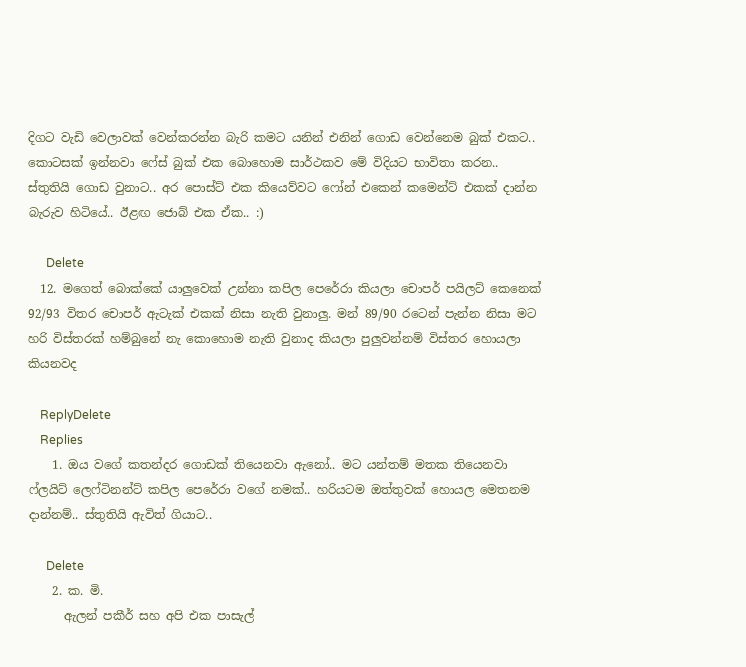දිගට වැඩි වෙලාවක් වෙන්කරන්න බැරි කමට යනින් එනින් ගොඩ වෙන්නෙම බුක් එකට.. කොටසක් ඉන්නවා ෆේස් බුක් එක බොහොම සාර්ථකව මේ විදියට භාවිතා කරන.. ස්තුතියි ගොඩ වුනාට.. අර පොස්ට් එක කියෙව්වට ෆෝන් එකෙන් කමෙන්ට් එකක් දාන්න බැරුව හිටියේ.. ඊළඟ ජොබ් එක ඒක.. :)

      Delete
  12. මගෙත් බොක්කේ යාලුවෙක් උන්නා කපිල පෙරේරා කියලා චොපර් පයිලට් කෙනෙක් 92/93 විතර චොපර් ඇටැක් එකක් නිසා නැති වුනාලු. මන් 89/90 රටෙන් පැන්න නිසා මට හරි විස්තරක් හම්බුනේ නැ කොහොම නැති වුනාද කියලා පුලුවන්නම් විස්තර හොයලා කියනවද

    ReplyDelete
    Replies
    1. ඔය වගේ කතන්දර ගොඩක් තියෙනවා ඇනෝ.. මට යන්තම් මතක තියෙනවා ෆ්ලයිට් ලෙෆ්ටිනන්ට් කපිල පෙරේරා වගේ නමක්.. හරියටම ඔත්තුවක් හොයල මෙතනම දාන්නම්.. ස්තුතියි ඇවිත් ගියාට..

      Delete
    2. ක. මි.
      ඇලන් පකීර් සහ අපි එක පාසැල්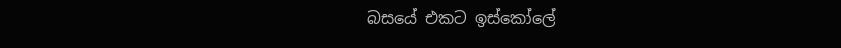බසයේ එකට ඉස්කෝලේ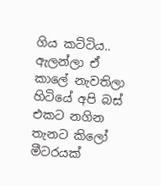ගිය කට්ටිය.. ඇලන්ලා ඒ කාලේ නැවතිලා හිටියේ අපි බස් එකට නගින තැනට කිලෝ මීටරයක්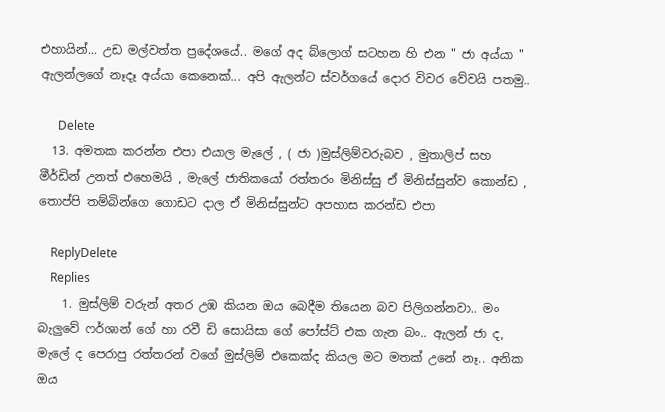එහායින්... උඩ මල්වත්ත ප්‍රදේශයේ.. මගේ අද බ්ලොග් සටහන හි එන " ජා අය්යා " ඇලන්ලගේ නෑදෑ අය්යා කෙනෙක්... අපි ඇලන්ට ස්වර්ගයේ දොර විවර වේවයි පතමු..

      Delete
  13. අමතක කරන්න එපා එයාල මැලේ , ( ජා )මුස්ලිම්වරුබව , මුතාලිප් සහ මීර්ඩින් උනත් එහෙමයි , මැලේ ජාතිකයෝ රත්තරං මිනිස්සු ඒ මිනිස්සුන්ව කොන්ඩ , තොප්පි තම්බින්ගෙ ගොඩට දාල ඒ මිනිස්සුන්ට අපහාස කරන්ඩ එපා

    ReplyDelete
    Replies
    1. මුස්ලිම් වරුන් අතර උඹ කියන ඔය බෙදීම තියෙන බව පිලිගන්නවා.. මං බැලුවේ ෆර්ශාන් ගේ හා රවී ඩි සොයිසා ගේ පෝස්ට් එක ගැන බං.. ඇලන් ජා ද, මැලේ ද පෙරාපු රත්තරන් වගේ මුස්ලිම් එකෙක්ද කියල මට මතක් උනේ නෑ.. අනික ඔය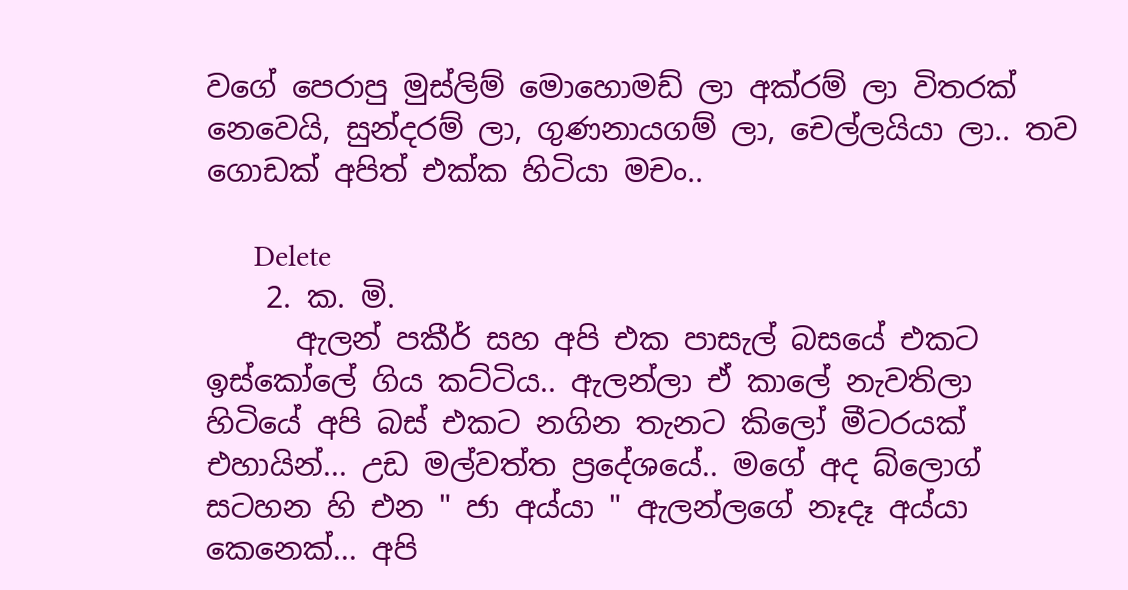වගේ පෙරාපු මුස්ලිම් මොහොමඩ් ලා අක්රම් ලා විතරක් නෙවෙයි, සුන්දරම් ලා, ගුණනායගම් ලා, චෙල්ලයියා ලා.. තව ගොඩක් අපිත් එක්ක හිටියා මචං..

      Delete
    2. ක. මි.
      ඇලන් පකීර් සහ අපි එක පාසැල් බසයේ එකට ඉස්කෝලේ ගිය කට්ටිය.. ඇලන්ලා ඒ කාලේ නැවතිලා හිටියේ අපි බස් එකට නගින තැනට කිලෝ මීටරයක් එහායින්... උඩ මල්වත්ත ප්‍රදේශයේ.. මගේ අද බ්ලොග් සටහන හි එන " ජා අය්යා " ඇලන්ලගේ නෑදෑ අය්යා කෙනෙක්... අපි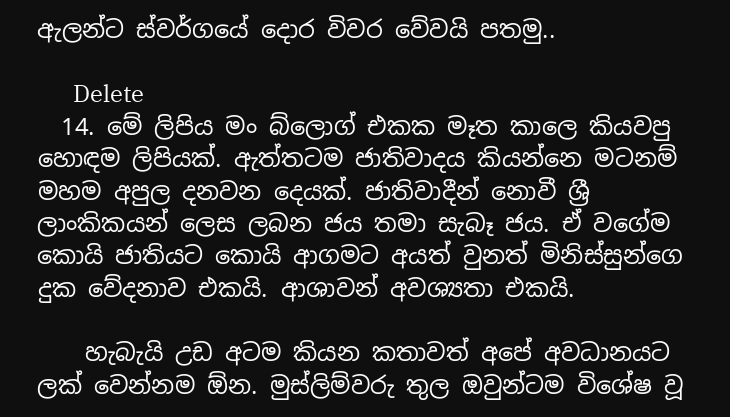ඇලන්ට ස්වර්ගයේ දොර විවර වේවයි පතමු..

      Delete
  14. මේ ලිපිය මං බ්ලොග් එකක මෑත කාලෙ කියවපු හොඳම ලිපියක්. ඇත්තටම ජාතිවාදය කියන්නෙ මටනම් මහම අපුල දනවන දෙයක්. ජාතිවාදීන් නොවී ශ්‍රී ලාංකිකයන් ලෙස ලබන ජය තමා සැබෑ ජය. ඒ වගේම කොයි ජාතියට කොයි ආගමට අයත් වුනත් මිනිස්සුන්ගෙ දුක වේදනාව එකයි. ආශාවන් අවශ්‍යතා එකයි.

    හැබැයි උඩ අටම කියන කතාවත් අපේ අවධානයට ලක් වෙන්නම ඕන. මුස්ලිම්වරු තුල ඔවුන්ටම විශේෂ වූ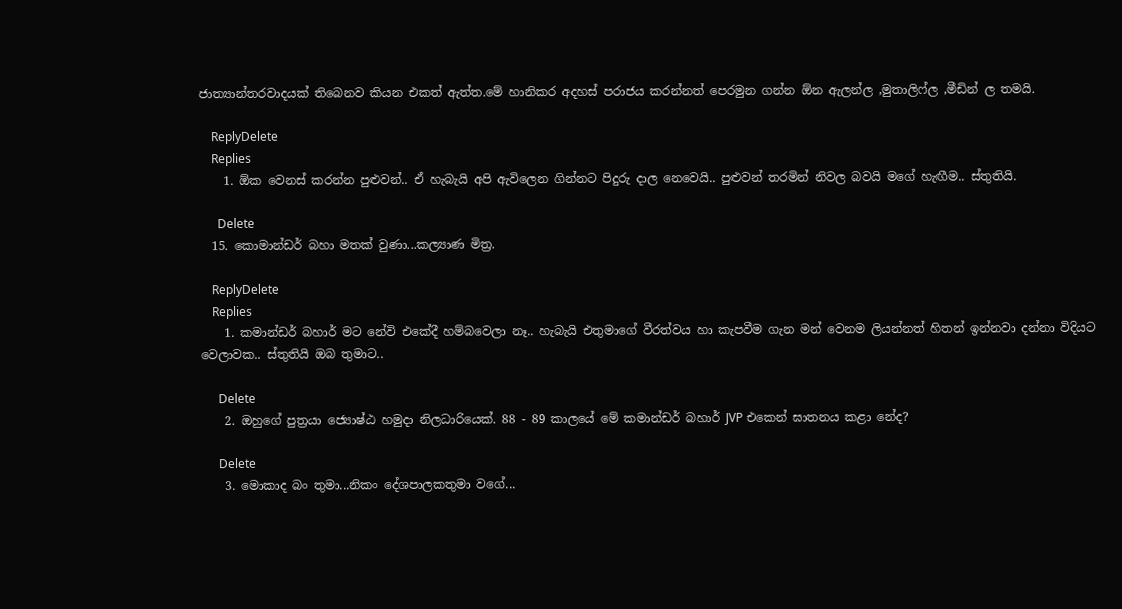ජාත්‍යාන්තරවාදයක් තිබෙනව කියන එකත් ඇත්ත.මේ හානිකර අදහස් පරාජය කරන්නත් පෙරමුන ගන්න ඕන ඇලන්ල ,මුතාලිෆ්ල ,මීඩින් ල තමයි.

    ReplyDelete
    Replies
    1. ඕක වෙනස් කරන්න පුළුවන්.. ඒ හැබැයි අපි ඇවිලෙන ගින්නට පිදුරු දාල නෙවෙයි.. පුළුවන් තරමින් නිවල බවයි මගේ හැඟීම.. ස්තුතියි.

      Delete
  15. කොමාන්ඩර් බහා මතක් වුණා...කල්‍යාණ මිත්‍ර.

    ReplyDelete
    Replies
    1. කමාන්ඩර් බහාර් මට නේවි එකේදී හම්බවෙලා නෑ.. හැබැයි එතුමාගේ වීරත්වය හා කැපවීම ගැන මන් වෙනම ලියන්නත් හිතන් ඉන්නවා දන්නා විදියට වෙලාවක.. ස්තුතියි ඔබ තුමාට..

      Delete
    2. ඔහුගේ පුත්‍රයා ජ්‍යොෂ්ඨ හමුදා නිලධාරියෙක්. 88 - 89 කාලයේ මේ කමාන්ඩර් බහාර් JVP එකෙන් ඝාතනය කළා නේද?

      Delete
    3. මොකාද බං තුමා...නිකං දේශපාලකතුමා වගේ...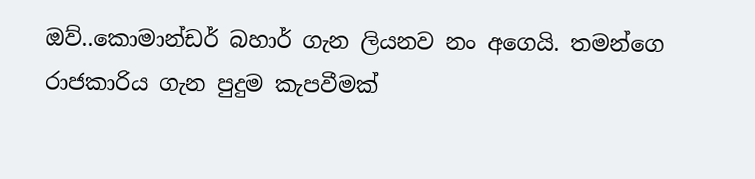ඔව්..කොමාන්ඩර් බහාර් ගැන ලියනව නං අගෙයි. තමන්ගෙ රාජකාරිය ගැන පුදුම කැපවීමක්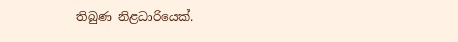තිබුණ නිළධාරියෙක්.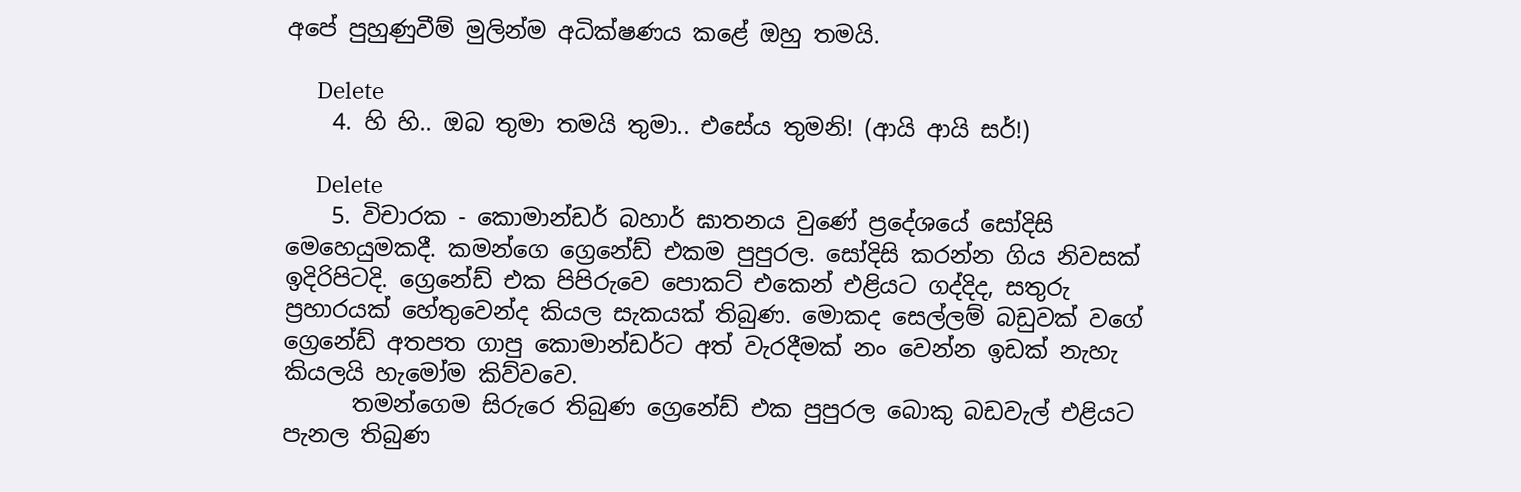අපේ පුහුණුවීම් මුලින්ම අධික්ෂණය කළේ ඔහු තමයි.

      Delete
    4. හි හි.. ඔබ තුමා තමයි තුමා.. එසේය තුමනි! (ආයි ආයි සර්!)

      Delete
    5. විචාරක - කොමාන්ඩර් බහාර් ඝාතනය වුණේ ප්‍රදේශයේ සෝදිසි මෙහෙයුමකදී. කමන්ගෙ ග්‍රෙනේඩ් එකම පුපුරල. සෝදිසි කරන්න ගිය නිවසක් ඉදිරිපිටදි. ග්‍රෙනේඩ් එක පිපිරුවෙ පොකට් එකෙන් එළියට ගද්දිද, සතුරු ප්‍රහාරයක් හේතුවෙන්ද කියල සැකයක් තිබුණ. මොකද සෙල්ලම් බඩුවක් වගේ ග්‍රෙනේඩ් අතපත ගාපු කොමාන්ඩර්ට අත් වැරදීමක් නං වෙන්න ඉඩක් නැහැ කියලයි හැමෝම කිව්වවෙ.
      තමන්ගෙම සිරුරෙ තිබුණ ග්‍රෙනේඩ් එක පුපුරල බොකු බඩවැල් එළියට පැනල තිබුණ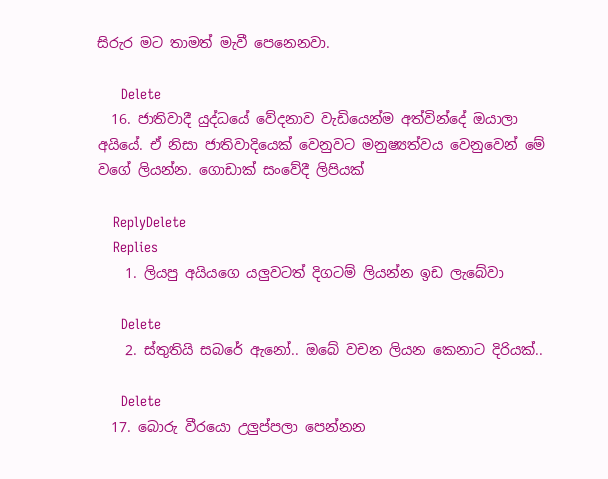සිරුර මට තාමත් මැවී පෙනෙනවා.

      Delete
  16. ජාතිවාදී යුද්ධයේ වේදනාව වැඩියෙන්ම අත්වින්දේ ඔයාලා අයියේ. ඒ නිසා ජාතිවාදියෙක් වෙනුවට මනුෂ්‍යත්වය වෙනුවෙන් මේ වගේ ලියන්න. ගොඩාක් සංවේදී ලිපියක්

    ReplyDelete
    Replies
    1. ලියපු අයියගෙ යලුවටත් දිගටම් ලියන්න ඉඩ ලැබේවා

      Delete
    2. ස්තුතියි සබරේ ඇනෝ.. ඔබේ වචන ලියන කෙනාට දිරියක්..

      Delete
  17. බොරු වීරයො උලුප්පලා පෙන්නන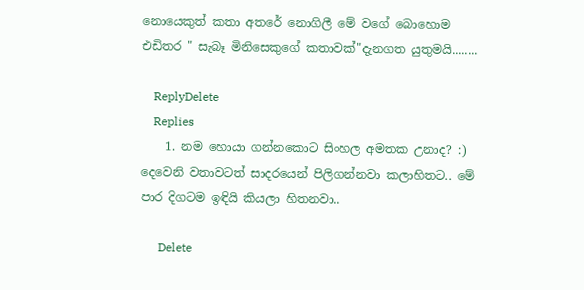නොයෙකුත් කතා අතරේ නොගිලී මේ වගේ බොහොම එඩිතර " සැබෑ මිනිසෙකුගේ කතාවක්"දැනගත යුතුමයි........

    ReplyDelete
    Replies
    1. නම හොයා ගන්නකොට සිංහල අමතක උනාද? :) දෙවෙනි වතාවටත් සාදරයෙන් පිලිගන්නවා කලාහිතට.. මේ පාර දිගටම ඉඳියි කියලා හිතනවා..

      Delete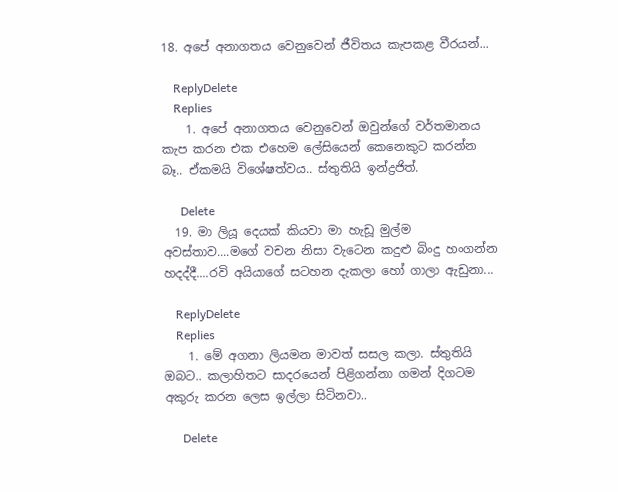18. අපේ අනාගතය වෙනුවෙන් ජීවිතය කැපකළ වීරයන්...

    ReplyDelete
    Replies
    1. අපේ අනාගතය වෙනුවෙන් ඔවුන්ගේ වර්තමානය කැප කරන එක එහෙම ලේසියෙන් කෙනෙකුට කරන්න බෑ.. ඒකමයි විශේෂත්වය.. ස්තුතියි ඉන්ද්‍රජිත්.

      Delete
  19. මා ලියූ දෙයක් කියවා මා හැඩූ මුල්ම අවස්තාව....මගේ වචන නිසා වැටෙන කදුළු බිංදු හංගන්න හදද්දී....රවි අයියාගේ සටහන දැකලා හෝ ගාලා ඇඩුනා...

    ReplyDelete
    Replies
    1. මේ අගනා ලියමන මාවත් සසල කලා. ස්තුතියි ඔබට.. කලාහිතට සාදරයෙන් පිළිගන්නා ගමන් දිගටම අකුරු කරන ලෙස ඉල්ලා සිටිනවා..

      Delete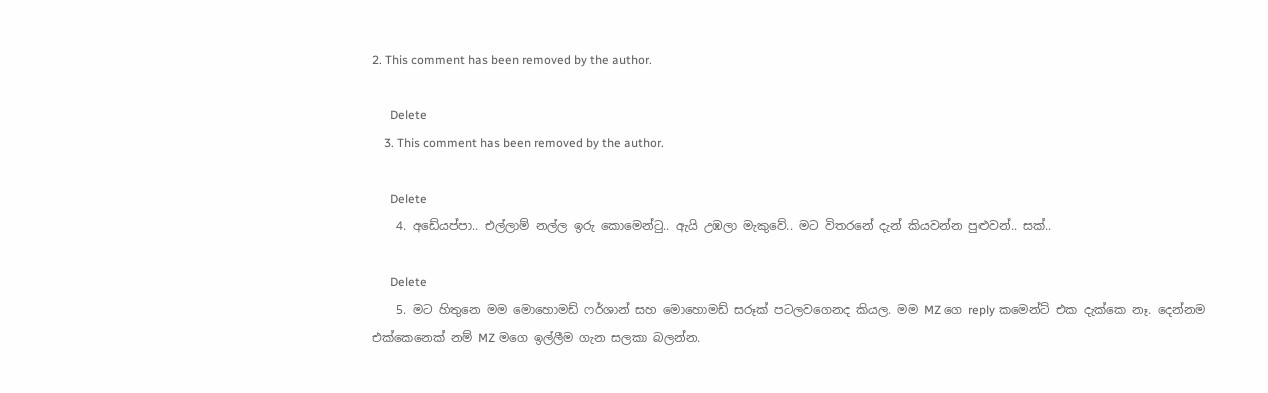2. This comment has been removed by the author.

      Delete
    3. This comment has been removed by the author.

      Delete
    4. අඩේයප්පා.. එල්ලාම් නල්ල ඉරු කොමෙන්ටු.. ඇයි උඹලා මැකුවේ.. මට විතරනේ දැන් කියවන්න පුළුවන්.. සක්..

      Delete
    5. මට හිතුනෙ මම මොහොමඩ් ෆර්ශාන් සහ මොහොමඩ් සරූක් පටලවගෙනද කියල. මම MZ ගෙ reply කමෙන්ට් එක දැක්කෙ නෑ. දෙන්නම එක්කෙනෙක් නම් MZ මගෙ ඉල්ලීම ගැන සලකා බලන්න.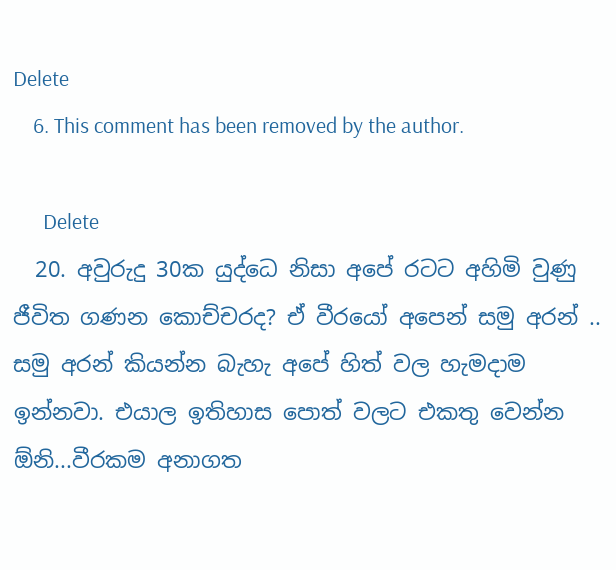Delete
    6. This comment has been removed by the author.

      Delete
  20. අවුරුදු 30ක යුද්ධෙ නිසා අපේ රටට අහිමි වුණු ජීවිත ගණන කොච්චරද? ඒ වීරයෝ අපෙන් සමු අරන් .. සමු අරන් කියන්න බැහැ අපේ හිත් වල හැමදාම ඉන්නවා. එයාල ඉතිහාස පොත් වලට එකතු වෙන්න ඕනි...වීරකම අනාගත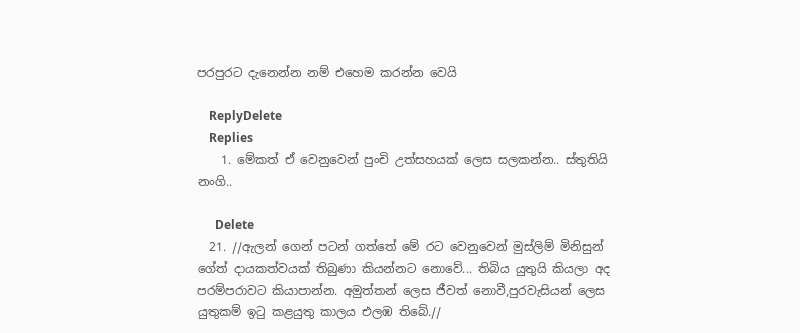පරපුරට දැනෙන්න නම් එහෙම කරන්න වෙයි

    ReplyDelete
    Replies
    1. මේකත් ඒ වෙනුවෙන් පුංචි උත්සහයක් ලෙස සලකන්න.. ස්තුතියි නංගි..

      Delete
  21. //ඇලන් ගෙන් පටන් ගත්තේ මේ රට වෙනුවෙන් මුස්ලිම් මිනිසුන් ගේත් දායකත්වයක් තිබුණා කියන්නට නොවේ... තිබිය යුතුයි කියලා අද පරම්පරාවට කියාපාන්න. අමුත්තන් ලෙස ජීවත් නොවී,පුරවැසියන් ලෙස යුතුකම් ඉටු කළයුතු කාලය එලඹ තිබේ.//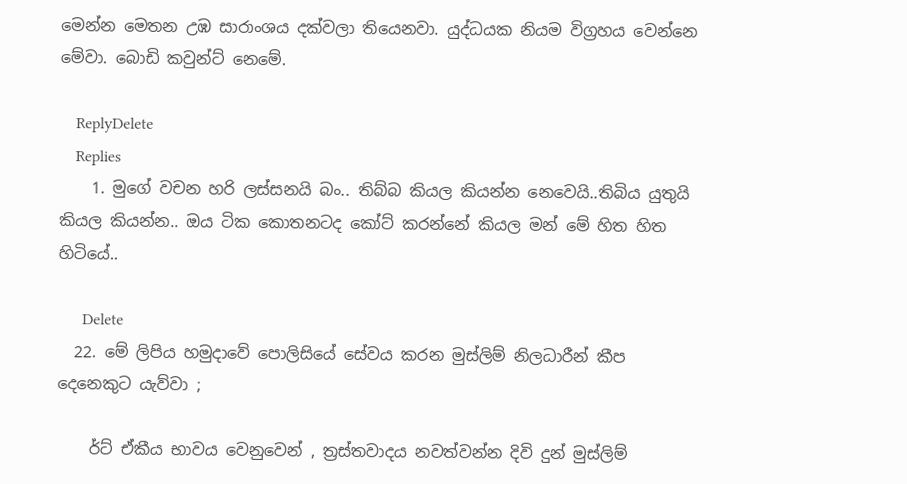මෙන්න මෙතන උඹ සාරාංශය දක්වලා තියෙනවා. යුද්ධයක නියම විග්‍රහය වෙන්නෙ මේවා. බොඩි කවුන්ට් නෙමේ.

    ReplyDelete
    Replies
    1. මුගේ වචන හරි ලස්සනයි බං.. තිබ්බ කියල කියන්න නෙවෙයි..තිබිය යුතුයි කියල කියන්න.. ඔය ටික කොතනටද කෝට් කරන්නේ කියල මන් මේ හිත හිත හිටියේ..

      Delete
  22. මේ ලිපිය හමුදාවේ පොලිසියේ සේවය කරන මුස්ලිම් නිලධාරීන් කීප දෙනෙකුට යැව්වා ;

    ර්ට් ඒකීය භාවය වෙනුවෙන් , ත්‍රස්තවාදය නවත්වන්න දිවි දුන් මුස්ලිම්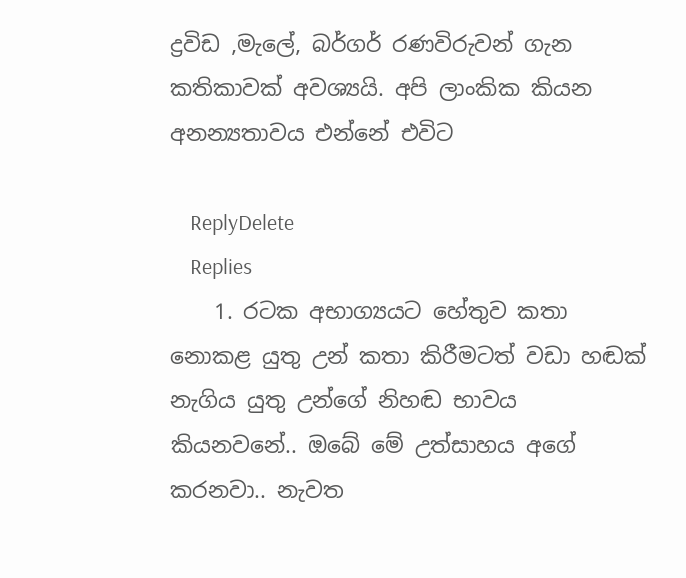ද්‍රවිඩ ,මැලේ, බර්ගර් රණවිරුවන් ගැන කතිකාවක් අවශ්‍යයි. අපි ලාංකික කියන අනන්‍යතාවය එන්නේ එවිට

    ReplyDelete
    Replies
    1. රටක අභාග්‍යයට හේතුව කතා නොකළ යුතු උන් කතා කිරීමටත් වඩා හඬක් නැගිය යුතු උන්ගේ නිහඬ භාවය කියනවනේ.. ඔබේ මේ උත්සාහය අගේ කරනවා.. නැවත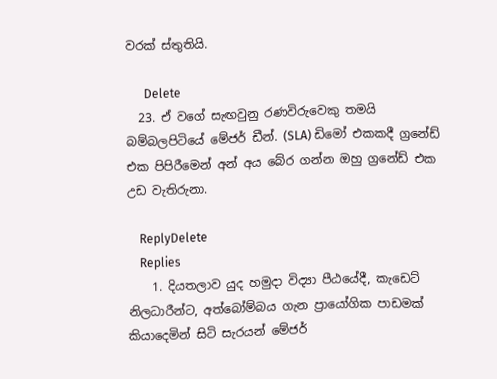වරක් ස්තුතියි.

      Delete
  23. ඒ වගේ සැඟවුනු රණවිරුවෙකු තමයි බම්බලපිටියේ මේජර් ඩීන්. (SLA) ඩිමෝ එකකදී ග්‍රනේඩ් එක පිපිරීමෙන් අන් අය බේර ගන්න ඔහු ග්‍රනේඩ් එක උඩ වැතිරුනා.

    ReplyDelete
    Replies
    1. දියතලාව යුද හමුදා විද්‍යා පීඨයේදී, කැඩෙට් නිලධාරීන්ට, අත්බෝම්බය ගැන ප්‍රායෝගික පාඩමක් කියාදෙමින් සිටි සැරයන් මේජර්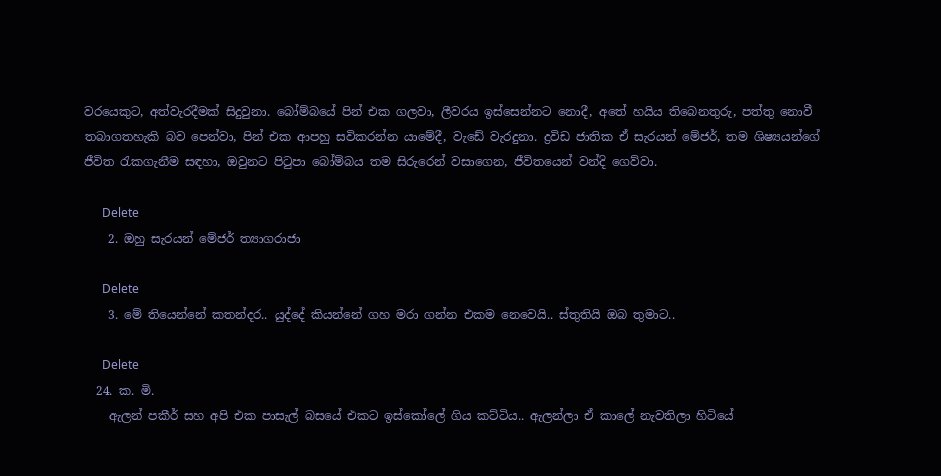වරයෙකුට, අත්වැරදීමක් සිදුවුනා. බෝම්බයේ පින් එක ගලවා, ලීවරය ඉස්සෙන්නට නොදී, අතේ හයිය තිබෙනතුරු, පත්තු නොවී තබාගතහැකි බව පෙන්වා, පින් එක ආපහු සවිකරන්න යාමේදී, වැඩේ වැරදුනා. ද්‍රවිඩ ජාතික ඒ සැරයන් මේජර්, තම ශිෂ්‍යයන්ගේ ජීවිත රැකගැනීම සඳහා, ඔවුනට පිටුපා බෝම්බය තම සිරුරෙන් වසාගෙන, ජීවිතයෙන් වන්දි ගෙව්වා.

      Delete
    2. ඔහු සැරයන් මේජර් ත්‍යාගරාජා

      Delete
    3. මේ තියෙන්නේ කතන්දර.. යුද්දේ කියන්නේ ගහ මරා ගන්න එකම නෙවෙයි.. ස්තුතියි ඔබ තුමාට..

      Delete
  24. ක. මි.
    ඇලන් පකීර් සහ අපි එක පාසැල් බසයේ එකට ඉස්කෝලේ ගිය කට්ටිය.. ඇලන්ලා ඒ කාලේ නැවතිලා හිටියේ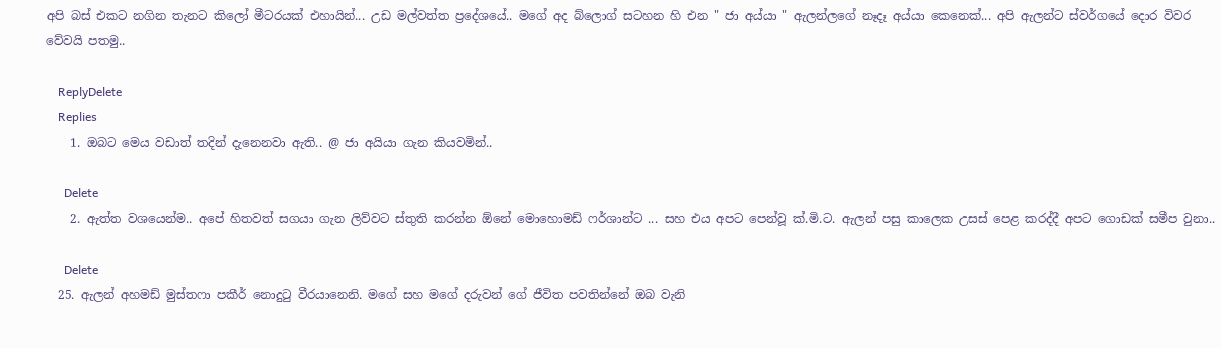අපි බස් එකට නගින තැනට කිලෝ මීටරයක් එහායින්... උඩ මල්වත්ත ප්‍රදේශයේ.. මගේ අද බ්ලොග් සටහන හි එන " ජා අය්යා " ඇලන්ලගේ නෑදෑ අය්යා කෙනෙක්... අපි ඇලන්ට ස්වර්ගයේ දොර විවර වේවයි පතමු..

    ReplyDelete
    Replies
    1. ඔබට මෙය වඩාත් තදින් දැනෙනවා ඇති.. @ ජා අයියා ගැන කියවමින්..

      Delete
    2. ඇත්ත වශයෙන්ම.. අපේ හිතවත් සගයා ගැන ලිව්වට ස්තුති කරන්න ඕනේ මොහොමඩ් ෆර්ශාන්ට ... සහ එය අපට පෙන්වූ ක්.මි.ට. ඇලන් පසු කාලෙක උසස් පෙළ කරද්දී අපට ගොඩක් සමීප වුනා..

      Delete
  25. ඇලන් අහමඩ් මුස්තෆා පකීර් නොදුටු වීරයානෙනි. මගේ සහ මගේ දරුවන් ගේ ජීවිත පවතින්නේ ඔබ වැනි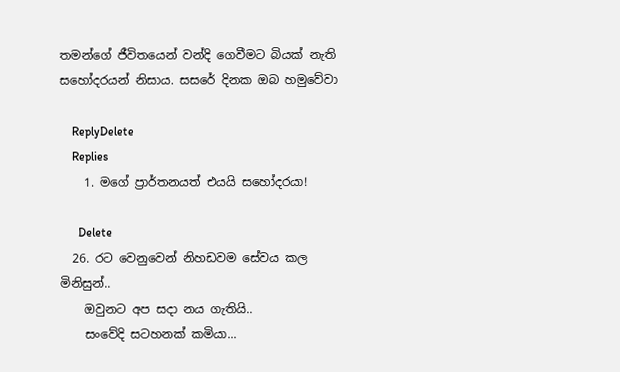තමන්ගේ ජීවිතයෙන් වන්දි ගෙවීමට බියක් නැති සහෝදරයන් නිසාය. සසරේ දිනක ඔබ හමුවේවා

    ReplyDelete
    Replies
    1. මගේ ප්‍රාර්තනයත් එයයි සහෝදරයා!

      Delete
  26. රට වෙනුවෙන් නිහඩවම සේවය කල මිනිසුන්..
    ඔවුනට අප සදා නය ගැතියි..
    සංවේදි සටහනක් කමියා...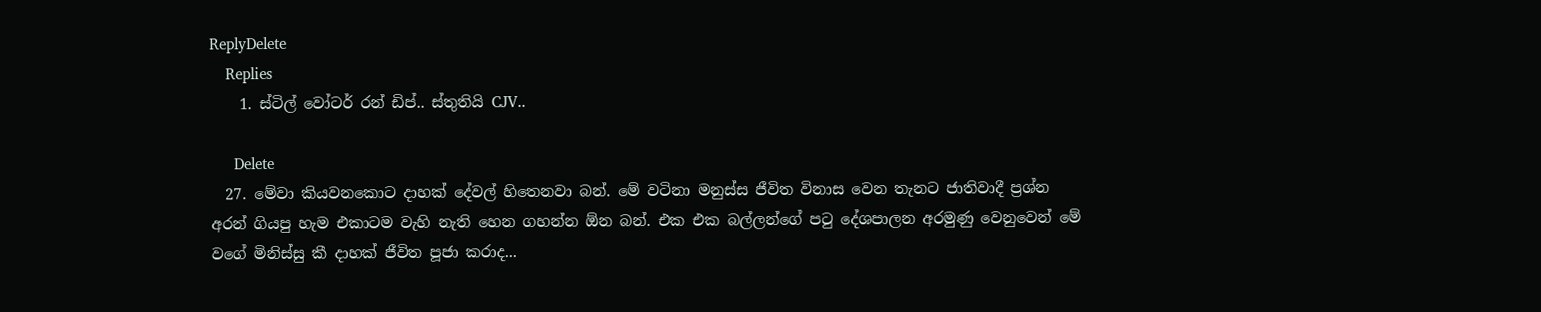ReplyDelete
    Replies
    1. ස්ටිල් වෝටර් රන් ඩිප්.. ස්තුතියි CJV..

      Delete
  27. මේවා කියවනකොට දාහක් දේවල් හිතෙනවා බන්. මේ වටිනා මනුස්ස ජීවිත විනාස වෙන තැනට ජාතිවාදී ප්‍රශ්න අරන් ගියපු හැම එකාටම වැහි නැති හෙන ගහන්න ඕන බන්. එක එක බල්ලන්ගේ පටු දේශපාලන අරමුණු වෙනුවෙන් මේ වගේ මිනිස්සු කී දාහක් ජීවිත පූජා කරාද...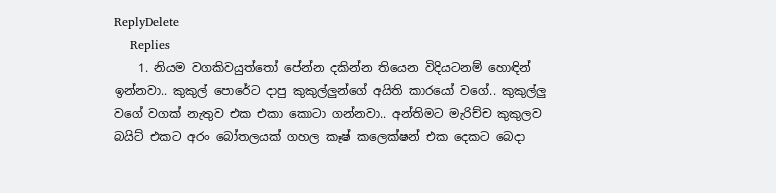ReplyDelete
    Replies
    1. නියම වගකිවයුත්තෝ පේන්න දකින්න තියෙන විදියටනම් හොඳින් ඉන්නවා.. කුකුල් පොරේට දාපු කුකුල්ලුන්ගේ අයිති කාරයෝ වගේ.. කුකුල්ලු වගේ වගක් නැතුව එක එකා කොටා ගන්නවා.. අන්තිමට මැරිච්ච කුකුලව බයිට් එකට අරං බෝතලයක් ගහල කෑෂ් කලෙක්ෂන් එක දෙකට බෙදා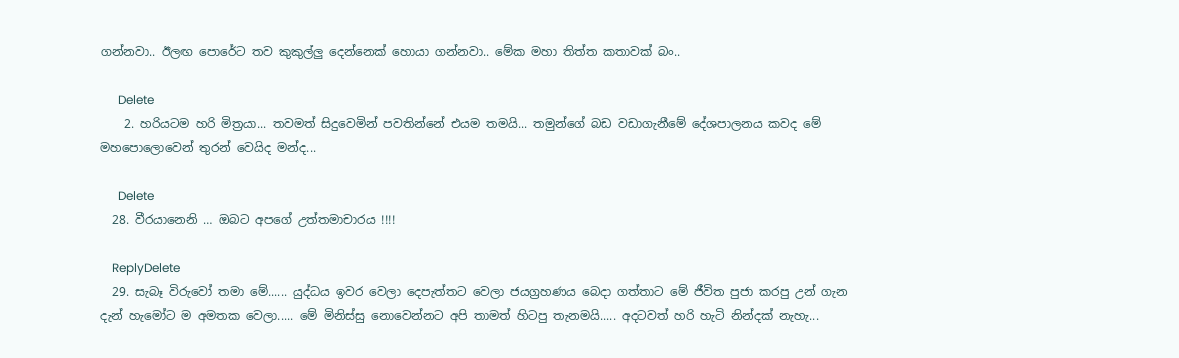ගන්නවා.. ඊලඟ පොරේට තව කුකුල්ලු දෙන්නෙක් හොයා ගන්නවා.. මේක මහා තිත්ත කතාවක් බං..

      Delete
    2. හරියටම හරි මිත්‍රයා... තවමත් සිදුවෙමින් පවතින්නේ එයම තමයි... තමුන්ගේ බඩ වඩාගැනීමේ දේශපාලනය කවද මේ මහපොලොවෙන් තුරන් වෙයිද මන්ද...

      Delete
  28. වීරයානෙනි … ඔබට අපගේ උත්තමාචාරය !!!!

    ReplyDelete
  29. සැබෑ විරුවෝ තමා මේ...... යුද්ධය ඉවර වෙලා දෙපැත්තට වෙලා ජයග්‍රහණය බෙදා ගත්තාට මේ ජීවිත පුජා කරපු උන් ගැන දැන් හැමෝට ම අමතක වෙලා..... මේ මිනිස්සු නොවෙන්නට අපි තාමත් හිටපු තැනමයි..... අදටවත් හරි හැටි නින්දක් නැහැ...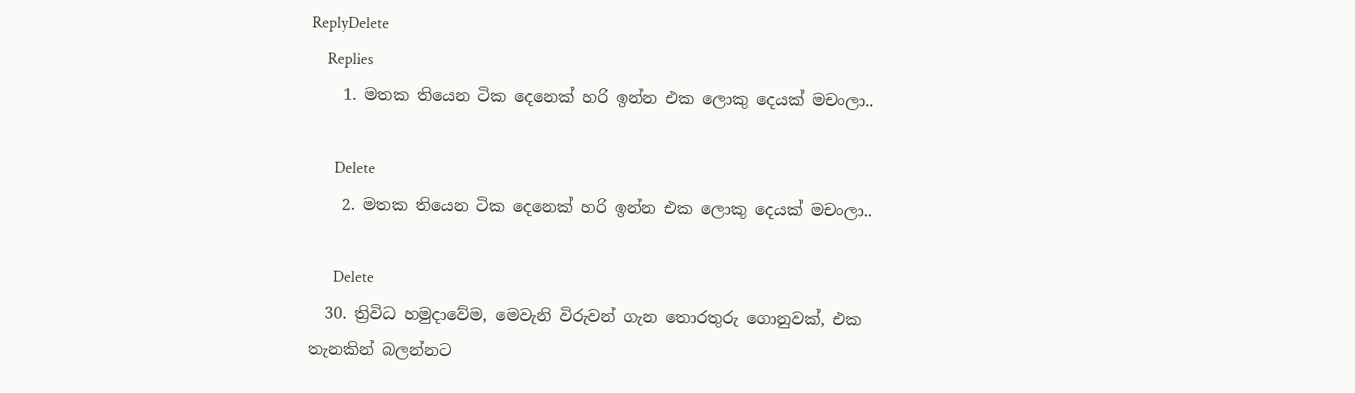ReplyDelete
    Replies
    1. මතක තියෙන ටික දෙනෙක් හරි ඉන්න එක ලොකු දෙයක් මචංලා..

      Delete
    2. මතක තියෙන ටික දෙනෙක් හරි ඉන්න එක ලොකු දෙයක් මචංලා..

      Delete
  30. ත්‍රිවිධ හමුදාවේම, මෙවැනි විරුවන් ගැන තොරතුරු ගොනුවක්, එක තැනකින් බලන්නට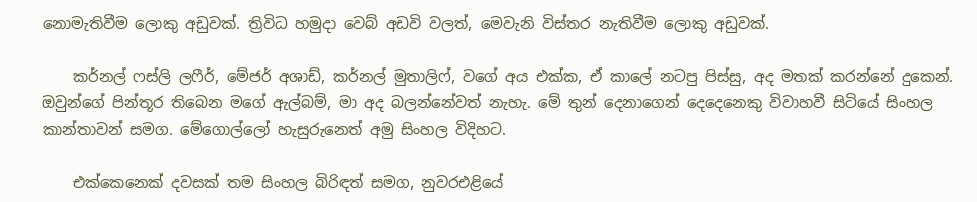නොමැතිවීම ලොකු අඩුවක්. ත්‍රිවිධ හමුදා වෙබ් අඩවි වලත්, මෙවැනි විස්තර නැතිවීම ලොකු අඩුවක්.

    කර්නල් ෆස්ලි ලෆීර්, මේජර් අශාඩ්, කර්නල් මුතාලිෆ්, වගේ අය එක්ක, ඒ කාලේ නටපු පිස්සු, අද මතක් කරන්නේ දුකෙන්. ඔවුන්ගේ පින්තූර තිබෙන මගේ ඇල්බම්, මා අද බලන්නේවත් නැහැ. මේ තුන් දෙනාගෙන් දෙදෙනෙකු විවාහවී සිටියේ සිංහල කාන්තාවන් සමග. මේගොල්ලෝ හැසුරුනෙත් අමු සිංහල විදිහට.

    එක්කෙනෙක් දවසක් තම සිංහල බිරිඳත් සමග, නුවරඑළියේ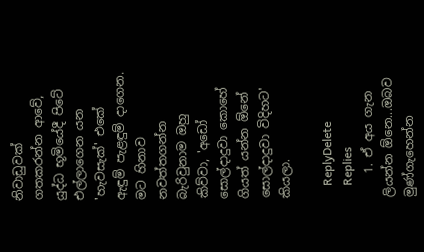නිවාඩුවක් ගතකරන්න ආවේ, යුද්ධ භූමියේදී පිටේ එල්ලාගෙන යන 'හැවසැක්' එකේ ඇඳුම් පැළඳුම් දාගෙන. මට හිනාව නවත්තගන්න බැරිවුනාම ඔහු කිව්වා, 'අඩෝ සොල්දාදුවා කොහේ ගියත් යන්න ඕනේ සොල්දාදුවා විදිහට' කියලා.

    ReplyDelete
    Replies
    1. ඒ අය ගැන ලියන්න ඕනෙ...ඔබව මුණ්ගැහෙන්න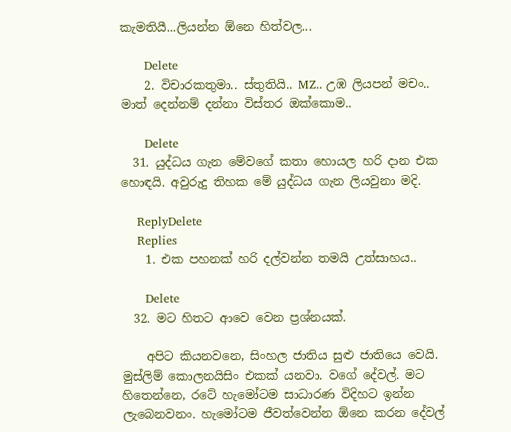කැමතියී...ලියන්න ඕනෙ හිත්වල...

      Delete
    2. විචාරකතුමා.. ස්තුතියි.. MZ.. උඹ ලියපන් මචං.. මාත් දෙන්නම් දන්නා විස්තර ඔක්කොම..

      Delete
  31. යුද්ධය ගැන මේවගේ කතා හොයල හරි දාන එක හොඳයි. අවුරුදු තිහක මේ යුද්ධය ගැන ලියවුනා මදි.

    ReplyDelete
    Replies
    1. එක පහනක් හරි දල්වන්න තමයි උත්සාහය..

      Delete
  32. මට හිතට ආවෙ වෙන ප්‍රශ්නයක්.

    අපිට කියනවනෙ, සිංහල ජාතිය සුළු ජාතියෙ වෙයි. මුස්ලිම් කොලනයිසිං එකක් යනවා. වගේ දේවල්. මට හිතෙන්නෙ, රටේ හැමෝටම සාධාරණ විදිහට ඉන්න ලැබෙනවනං. හැමෝටම ජීවත්වෙන්න ඕනෙ කරන දේවල්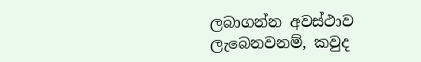ලබාගන්න අවස්ථාව ලැබෙනවනම්, කවුද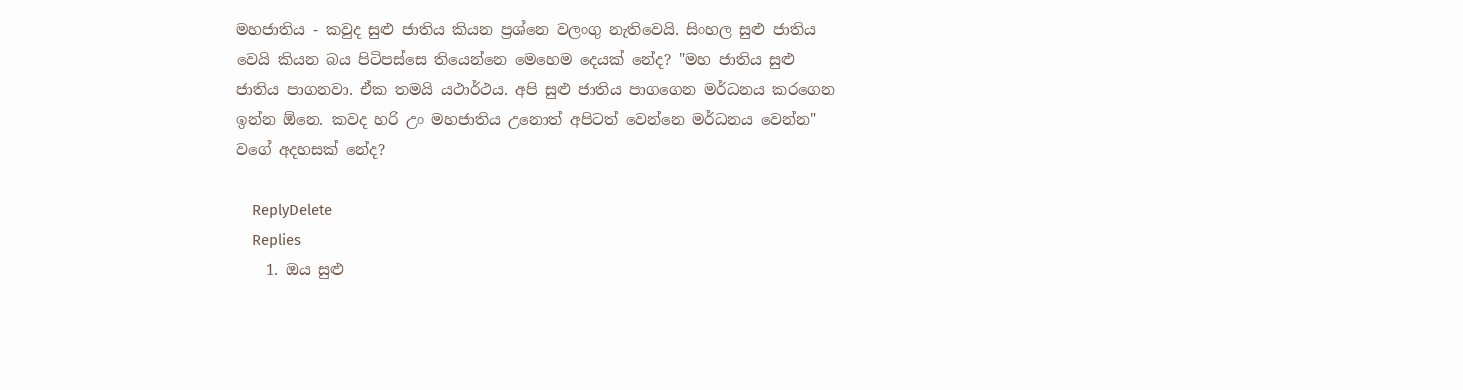මහජාතිය - කවුද සුළු ජාතිය කියන ප්‍රශ්නෙ වලංගු නැතිවෙයි. සිංහල සුළු ජාතිය වෙයි කියන බය පිටිපස්සෙ තියෙන්නෙ මෙහෙම දෙයක් නේද? "මහ ජාතිය සුළු ජාතිය පාගනවා. ඒක තමයි යථාර්ථය. අපි සුළු ජාතිය පාගගෙන මර්ධනය කරගෙන ඉන්න ඕනෙ. කවද හරි උං මහජාතිය උනොත් අපිටත් වෙන්නෙ මර්ධනය වෙන්න" වගේ අදහසක් නේද?

    ReplyDelete
    Replies
    1. ඔය සුළු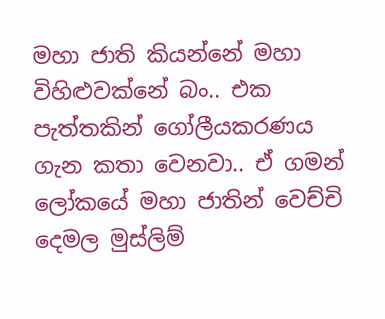මහා ජාති කියන්නේ මහා විහිළුවක්නේ බං.. එක පැත්තකින් ගෝලීයකරණය ගැන කතා වෙනවා.. ඒ ගමන් ලෝකයේ මහා ජාතින් වෙච්චි දෙමල මුස්ලිම්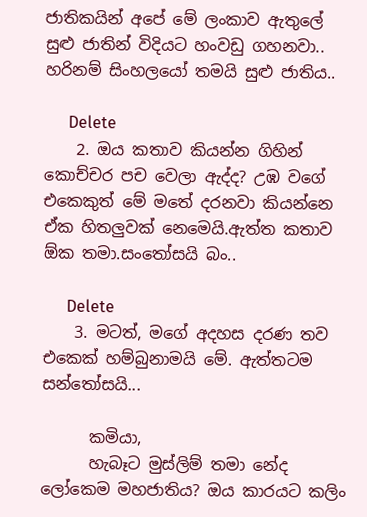ජාතිකයින් අපේ මේ ලංකාව ඇතුලේ සුළු ජාතින් විදියට හංවඩු ගහනවා.. හරිනම් සිංහලයෝ තමයි සුළු ජාතිය..

      Delete
    2. ඔය කතාව කියන්න ගිහින් කොච්චර පච වෙලා ඇද්ද? උඹ වගේ එකෙකුත් මේ මතේ දරනවා කියන්නෙ ඒක හිතලුවක් නෙමෙයි.ඇත්ත කතාව ඕක තමා.සංතෝසයි බං..

      Delete
    3. මටත්, මගේ අදහස දරණ තව එකෙක් හම්බුනාමයි මේ. ඇත්තටම සන්තෝසයි...

      කමියා,
      හැබෑට මුස්ලිම් තමා නේද ලෝකෙම මහජාතිය? ඔය කාරයට කලිං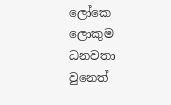ලෝකෙ ලොකුම ධනවතා වුනෙත්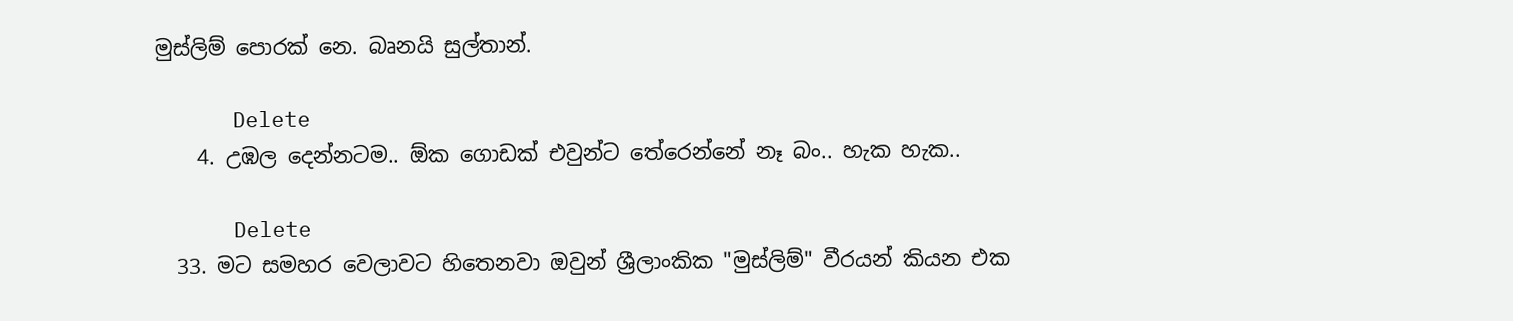මුස්ලිම් පොරක් නෙ. බෘනයි සුල්තාන්.

      Delete
    4. උඹල දෙන්නටම.. ඕක ගොඩක් එවුන්ට තේරෙන්නේ නෑ බං.. හැක හැක..

      Delete
  33. මට සමහර වෙලාවට හිතෙනවා ඔවුන් ශ්‍රීලාංකික "මුස්ලිම්" වීරයන් කියන එක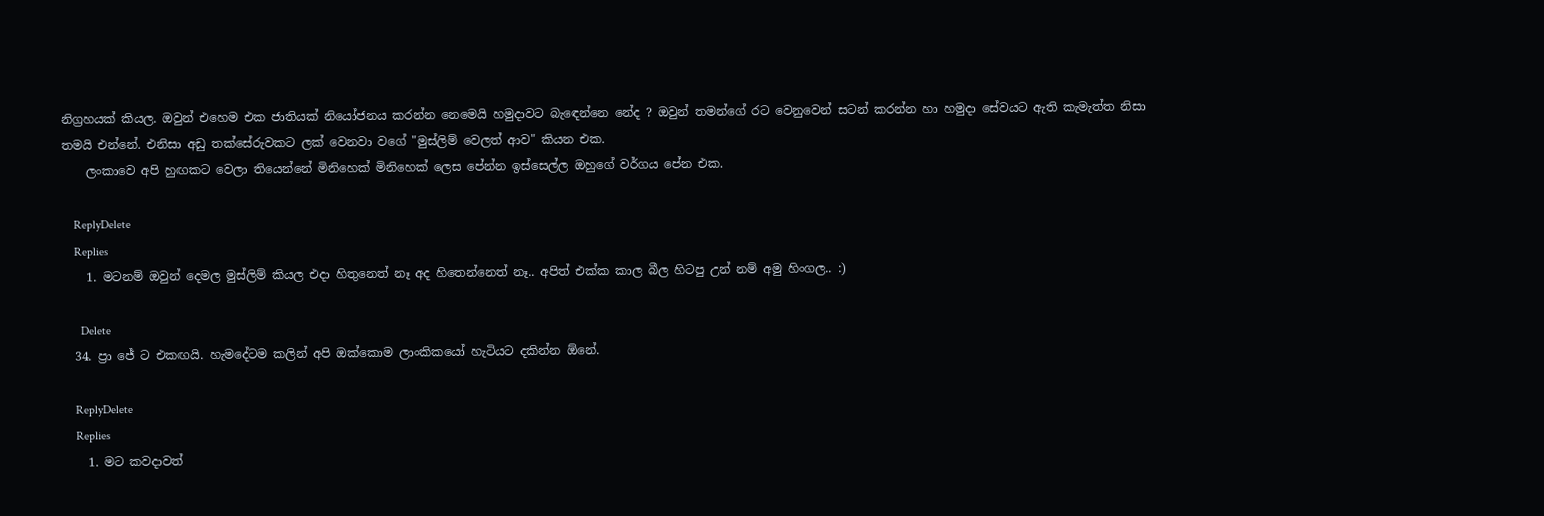නිග්‍රහයක් කියල. ඔවුන් එහෙම එක ජාතියක් නියෝජනය කරන්න නෙමෙයි හමුදාවට බැඳෙන්නෙ නේද ? ඔවුන් තමන්ගේ රට වෙනුවෙන් සටන් කරන්න හා හමුදා සේවයට ඇති කැමැත්ත නිසා තමයි එන්නේ. එනිසා අඩු තක්සේරුවකට ලක් වෙනවා වගේ "මුස්ලිම් වෙලත් ආව" කියන එක.
    ලංකාවෙ අපි හුඟකට වෙලා තියෙන්නේ මිනිහෙක් මිනිහෙක් ලෙස පේන්න ඉස්සෙල්ල ඔහුගේ වර්ගය පේන එක.

    ReplyDelete
    Replies
    1. මටනම් ඔවුන් දෙමල මුස්ලිම් කියල එදා හිතුනෙත් නෑ අද හිතෙන්නෙත් නෑ.. අපිත් එක්ක කාල බීල හිටපු උන් නම් අමු හිංගල.. :)

      Delete
  34. ප්‍රා ජේ ට එකඟයි. හැමදේටම කලින් අපි ඔක්කොම ලාංකිකයෝ හැටියට දකින්න ඕනේ.

    ReplyDelete
    Replies
    1. මට කවදාවත්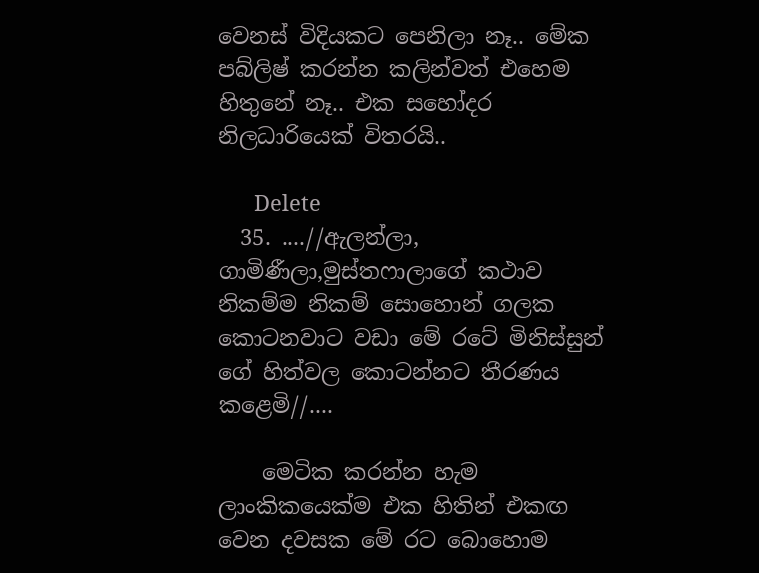වෙනස් විදියකට පෙනිලා නෑ.. මේක පබ්ලිෂ් කරන්න කලින්වත් එහෙම හිතුනේ නෑ.. එක සහෝදර නිලධාරියෙක් විතරයි..

      Delete
  35. ....//ඇලන්ලා, ගාමිණීලා,මුස්තෆාලාගේ කථාව නිකම්ම නිකම් සොහොන් ගලක කොටනවාට වඩා මේ රටේ මිනිස්සුන් ගේ හිත්වල කොටන්නට තීරණය කළෙමි//....

    මෙටික කරන්න හැම ලාංකිකයෙක්ම එක හිතින් එකඟ වෙන දවසක මේ රට බොහොම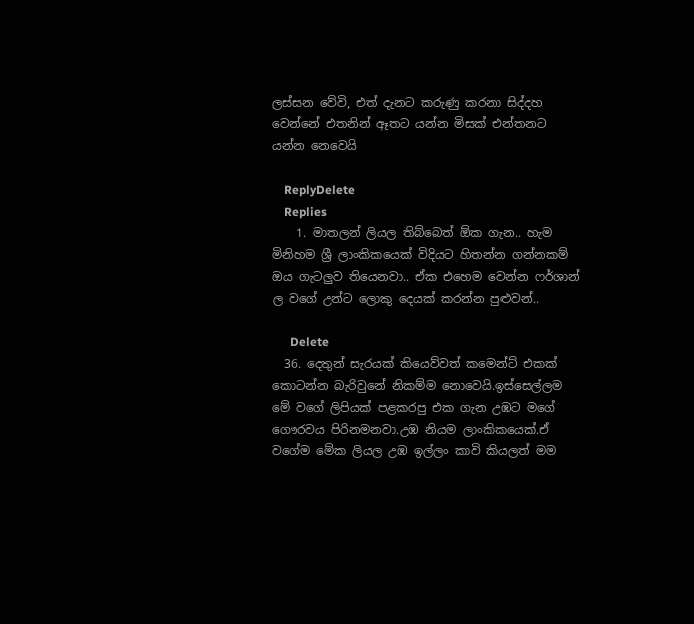ලස්සන වේවි, එත් දැනට කරුණු කරනා සිද්දහ වෙන්නේ එතනින් ඈතට යන්න මිසක් එන්තනට යන්න නෙවෙයි

    ReplyDelete
    Replies
    1. මාතලන් ලියල තිබ්බෙත් ඕක ගැන.. හැම මිනිහම ශ්‍රී ලාංකිකයෙක් විදියට හිතන්න ගන්නකම් ඔය ගැටලුව තියෙනවා.. ඒක එහෙම වෙන්න ෆර්ශාන් ල වගේ උන්ට ලොකු දෙයක් කරන්න පුළුවන්..

      Delete
  36. දෙතුන් සැරයක් කියෙව්වත් කමෙන්ට් එකක් කොටන්න බැරිවුනේ නිකම්ම නොවෙයි.ඉස්සෙල්ලම මේ වගේ ලිපියක් පළකරපු එක ගැන උඹට මගේ ගෞරවය පිරිනමනවා.උඹ නියම ලාංකිකයෙක්.ඒ වගේම මේක ලියල උඹ ඉල්ලං කාවි කියලත් මම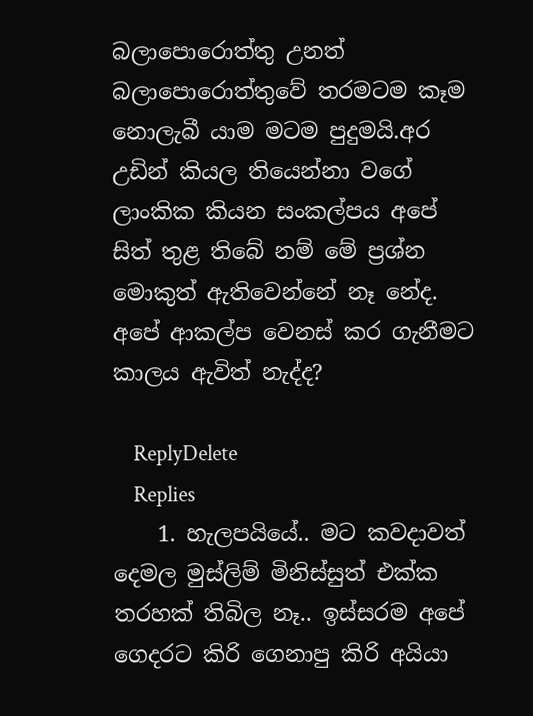බලාපොරොත්තු උනත් බලාපොරොත්තුවේ තරමටම කෑම නොලැබී යාම මටම පුදුමයි.අර උඩින් කියල තියෙන්නා වගේ ලාංකික කියන සංකල්පය අපේ සිත් තුළ තිබේ නම් මේ ප්‍රශ්න මොකුත් ඇතිවෙන්නේ නෑ නේද. අපේ ආකල්ප වෙනස් කර ගැනීමට කාලය ඇවිත් නැද්ද?

    ReplyDelete
    Replies
    1. හැලපයියේ.. මට කවදාවත් දෙමල මුස්ලිම් මිනිස්සුත් එක්ක තරහක් තිබිල නෑ.. ඉස්සරම අපේ ගෙදරට කිරි ගෙනාපු කිරි අයියා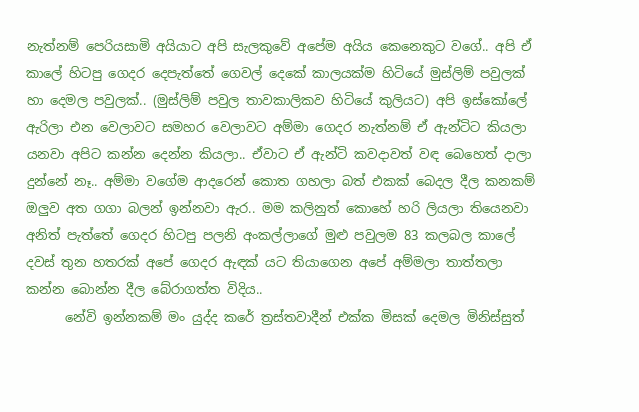නැත්නම් පෙරියසාමි අයියාට අපි සැලකුවේ අපේම අයිය කෙනෙකුට වගේ.. අපි ඒ කාලේ හිටපු ගෙදර දෙපැත්තේ ගෙවල් දෙකේ කාලයක්ම හිටියේ මුස්ලිම් පවුලක් හා දෙමල පවුලක්.. (මුස්ලිම් පවුල තාවකාලිකව හිටියේ කුලියට) අපි ඉස්කෝලේ ඇරිලා එන වෙලාවට සමහර වෙලාවට අම්මා ගෙදර නැත්නම් ඒ ඇන්ටිට කියලා යනවා අපිට කන්න දෙන්න කියලා.. ඒවාට ඒ ඇන්ටි කවදාවත් වඳ බෙහෙත් දාලා දුන්නේ නෑ.. අම්මා වගේම ආදරෙන් කොත ගහලා බත් එකක් බෙදල දීල කනකම් ඔලුව අත ගගා බලන් ඉන්නවා ඇර.. මම කලිනුත් කොහේ හරි ලියලා තියෙනවා අනිත් පැත්තේ ගෙදර හිටපු පලනි අංකල්ලාගේ මුළු පවුලම 83 කලබල කාලේ දවස් තුන හතරක් අපේ ගෙදර ඇඳක් යට තියාගෙන අපේ අම්මලා තාත්තලා කන්න බොන්න දීල බේරාගත්ත විදිය..
      නේවි ඉන්නකම් මං යුද්ද කරේ ත්‍රස්තවාදීන් එක්ක මිසක් දෙමල මිනිස්සුත්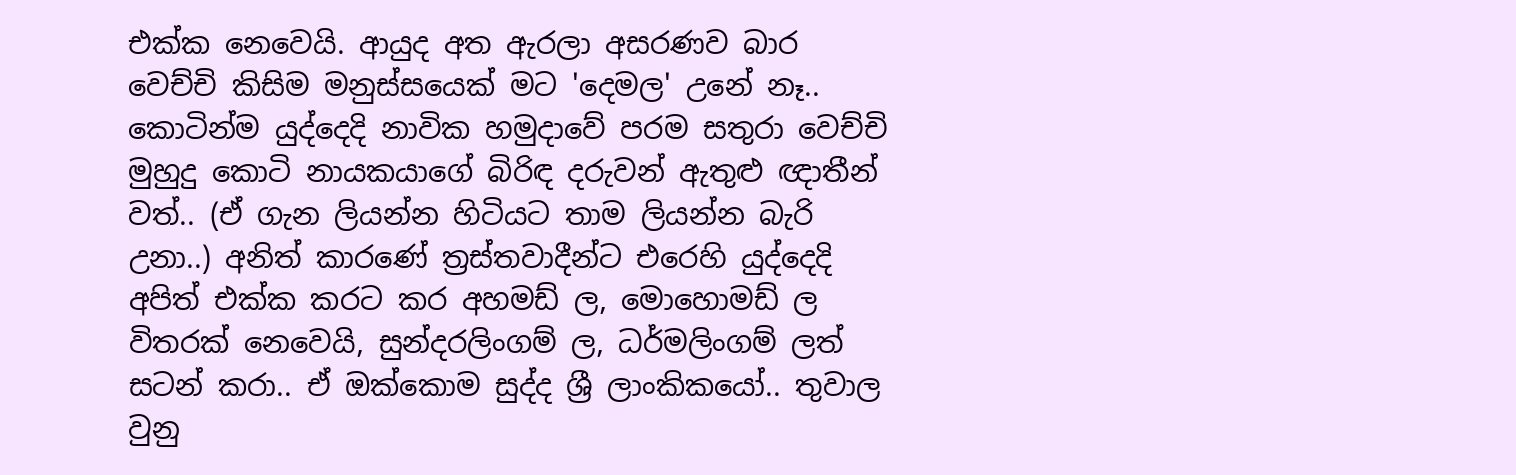එක්ක නෙවෙයි. ආයුද අත ඇරලා අසරණව බාර වෙච්චි කිසිම මනුස්සයෙක් මට 'දෙමල' උනේ නෑ.. කොටින්ම යුද්දෙදි නාවික හමුදාවේ පරම සතුරා වෙච්චි මුහුදු කොටි නායකයාගේ බිරිඳ දරුවන් ඇතුළු ඥාතීන් වත්.. (ඒ ගැන ලියන්න හිටියට තාම ලියන්න බැරි උනා..) අනිත් කාරණේ ත්‍රස්තවාදීන්ට එරෙහි යුද්දෙදි අපිත් එක්ක කරට කර අහමඩ් ල, මොහොමඩ් ල විතරක් නෙවෙයි, සුන්දරලිංගම් ල, ධර්මලිංගම් ලත් සටන් කරා.. ඒ ඔක්කොම සුද්ද ශ්‍රී ලාංකිකයෝ.. තුවාල වුනු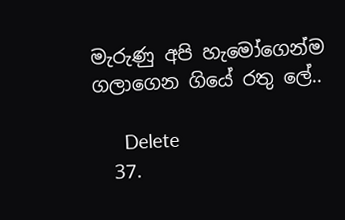මැරුණු අපි හැමෝගෙන්ම ගලාගෙන ගියේ රතු ලේ..

      Delete
  37.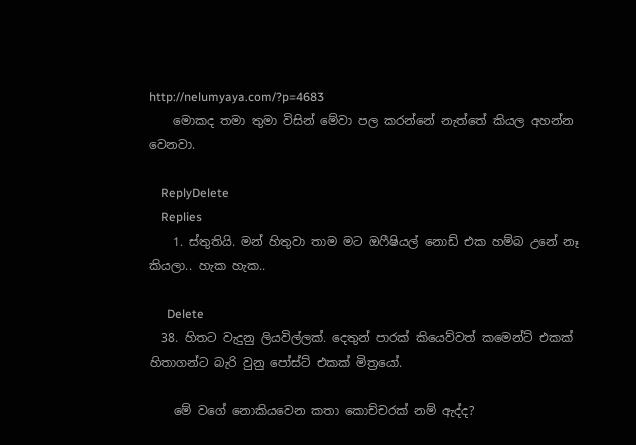http://nelumyaya.com/?p=4683
    මොකද තමා තුමා විසින් මේවා පල කරන්නේ නැත්තේ කියල අහන්න වෙනවා.

    ReplyDelete
    Replies
    1. ස්තුතියි. මන් හිතුවා තාම මට ඔෆීෂියල් නොඩ් එක හම්බ උනේ නෑ කියලා.. හැක හැක..

      Delete
  38. හිතට වැදුනු ලියවිල්ලක්. දෙතුන් පාරක් කියෙව්වත් කමෙන්ට් එකක් හිතාගන්ට බැරි වුනු පෝස්ට් එකක් මිත්‍රයෝ.

    මේ වගේ නොකියවෙන කතා කොච්චරක් නම් ඇද්ද?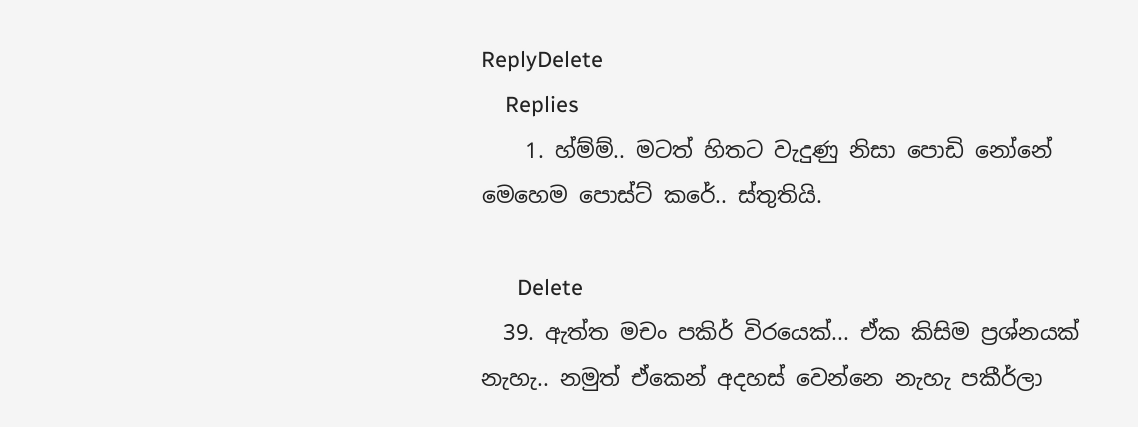ReplyDelete
    Replies
    1. හ්ම්ම්.. මටත් හිතට වැදුණු නිසා පොඩි නෝනේ මෙහෙම පොස්ට් කරේ.. ස්තුතියි.

      Delete
  39. ඇත්ත මචං පකිර් විරයෙක්... ඒක කිසිම ප්‍රශ්නයක් නැහැ.. නමුත් ඒකෙන් අදහස් වෙන්නෙ නැහැ පකීර්ලා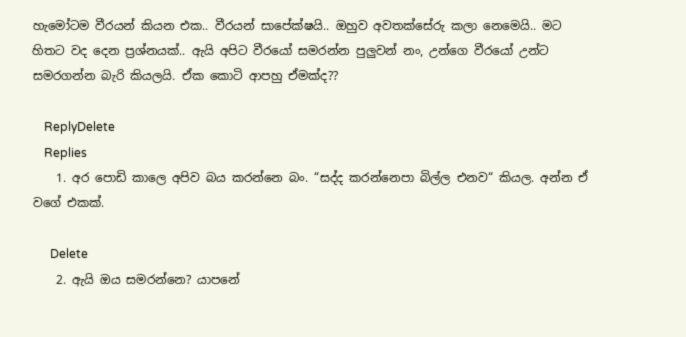හැමෝටම වීරයන් කියන එක.. වීරයන් සාපේක්ෂයි.. ඔහුව අවතක්සේරු කලා නෙමෙයි.. මට හිතට වද දෙන ප්‍රශ්නයක්.. ඇයි අපිට වීරයෝ සමරන්න පුලුවන් නං, උන්ගෙ වීරයෝ උන්ට සමරගන්න බැරි කියලයි. ඒක කොටි ආපහු ඒමක්ද??

    ReplyDelete
    Replies
    1. අර පොඩි කාලෙ අපිව බය කරන්නෙ බං. “සද්ද කරන්නෙපා බිල්ල එනව“ කියල. අන්න ඒ වගේ එකක්.

      Delete
    2. ඇයි ඔය සමරන්නෙ? යාපනේ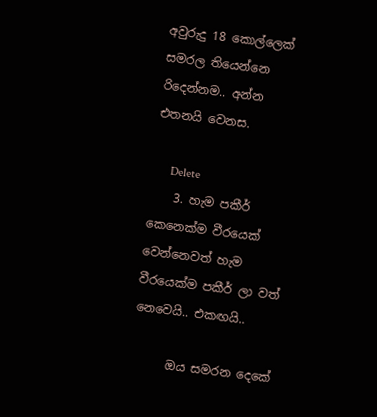අවුරුදු 18 කොල්ලෙක් සමරල තියෙන්නෙ රිදෙන්නම.. අන්න එතනයි වෙනස.

      Delete
    3. හැම පකීර් කෙනෙක්ම වීරයෙක් වෙන්නෙවත් හැම වීරයෙක්ම පකීර් ලා වත් නෙවෙයි.. එකඟයි..

      ඔය සමරන දෙකේ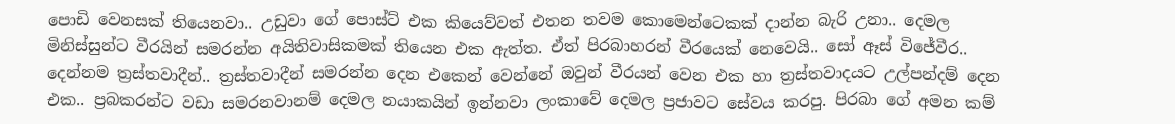පොඩි වෙනසක් තියෙනවා.. උඩුවා ගේ පොස්ට් එක කියෙව්වත් එතන තවම කොමෙන්ටෙකක් දාන්න බැරි උනා.. දෙමල මිනිස්සුන්ට වීරයින් සමරන්න අයිතිවාසිකමක් තියෙන එක ඇත්ත. ඒත් පිරබාහරන් වීරයෙක් නෙවෙයි.. සෝ ඈස් විජේවීර.. දෙන්නම ත්‍රස්තවාදීන්.. ත්‍රස්තවාදීන් සමරන්න දෙන එකෙන් වෙන්නේ ඔවුන් වීරයන් වෙන එක හා ත්‍රස්තවාදයට උල්පන්දම් දෙන එක.. ප්‍රබකරන්ට වඩා සමරනවානම් දෙමල නයාකයින් ඉන්නවා ලංකාවේ දෙමල ප්‍රජාවට සේවය කරපු. පිරබා ගේ අමන කම්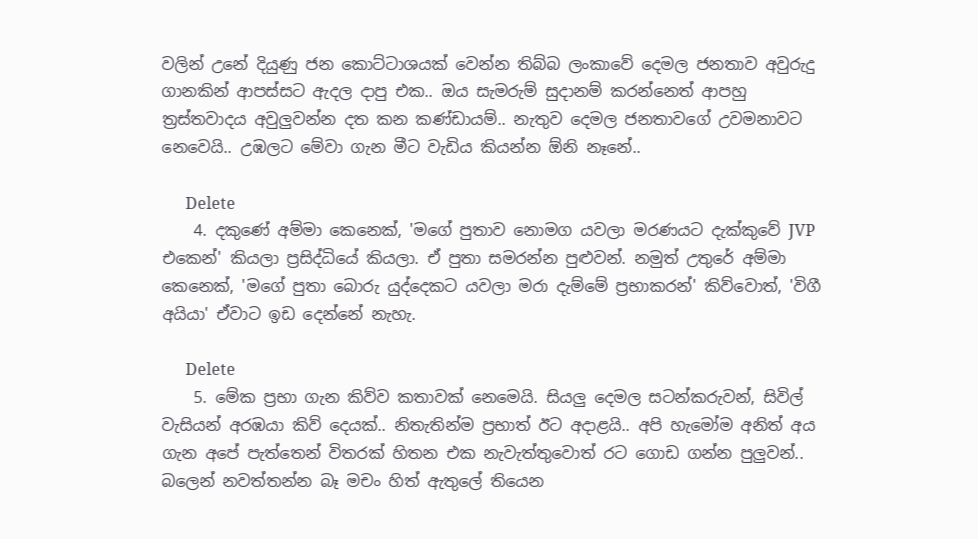වලින් උනේ දියුණු ජන කොට්ටාශයක් වෙන්න තිබ්බ ලංකාවේ දෙමල ජනතාව අවුරුදු ගානකින් ආපස්සට ඇදල දාපු එක.. ඔය සැමරුම් සුදානම් කරන්නෙත් ආපහු ත්‍රස්තවාදය අවුලුවන්න දත කන කණ්ඩායම්.. නැතුව දෙමල ජනතාවගේ උවමනාවට නෙවෙයි.. උඹලට මේවා ගැන මීට වැඩිය කියන්න ඕනි නෑනේ..

      Delete
    4. දකුණේ අම්මා කෙනෙක්, 'මගේ පුතාව නොමග යවලා මරණයට දැක්කුවේ JVP එකෙන්' කියලා ප්‍රසිද්ධියේ කියලා. ඒ පුතා සමරන්න පුළුවන්. නමුත් උතුරේ අම්මා කෙනෙක්, 'මගේ පුතා බොරු යුද්දෙකට යවලා මරා දැම්මේ ප්‍රභාකරන්' කිව්වොත්, 'විගී අයියා' ඒවාට ඉඩ දෙන්නේ නැහැ.

      Delete
    5. මේක ප්‍රභා ගැන කිව්ව කතාවක් නෙමෙයි. සියලු දෙමල සටන්කරුවන්, සිවිල් වැසියන් අරඹයා කිව් දෙයක්.. නිතැතින්ම ප්‍රභාත් ඊට අදාළයි.. අපි හැමෝම අනිත් අය ගැන අපේ පැත්තෙන් විතරක් හිතන එක නැවැත්තුවොත් රට ගොඩ ගන්න පුලුවන්.. බලෙන් නවත්තන්න බෑ මචං හිත් ඇතුලේ තියෙන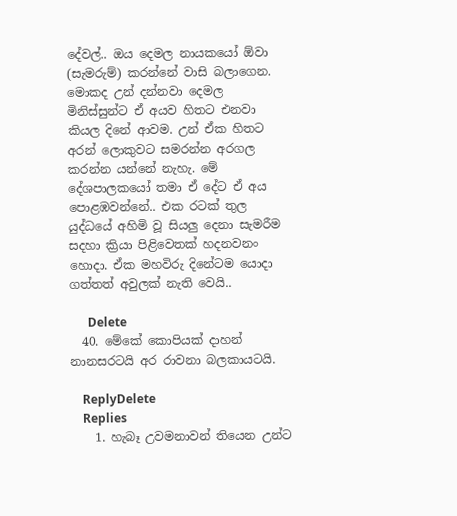දේවල්.. ඔය දෙමල නායකයෝ ඕවා (සැමරුම්) කරන්නේ වාසි බලාගෙන. මොකද උන් දන්නවා දෙමල මිනිස්සුන්ට ඒ අයව හිතට එනවා කියල දිනේ ආවම. උන් ඒක හිතට අරන් ලොකුවට සමරන්න අරගල කරන්න යන්නේ නැහැ. මේ දේශපාලකයෝ තමා ඒ දේට ඒ අය පොළඹවන්නේ.. එක රටක් තුල යුද්ධයේ අහිමි වූ සියලු දෙනා සැමරීම සදහා ක්‍රියා පිළිවෙතක් හදනවනං හොදා. ඒක මහවිරු දිනේටම යොදා ගත්තත් අවුලක් නැති වෙයි..

      Delete
  40. මේකේ කොපියක් දාහන් නානසරටයි අර රාවනා බලකායටයි.

    ReplyDelete
    Replies
    1. හැබෑ උවමනාවන් තියෙන උන්ට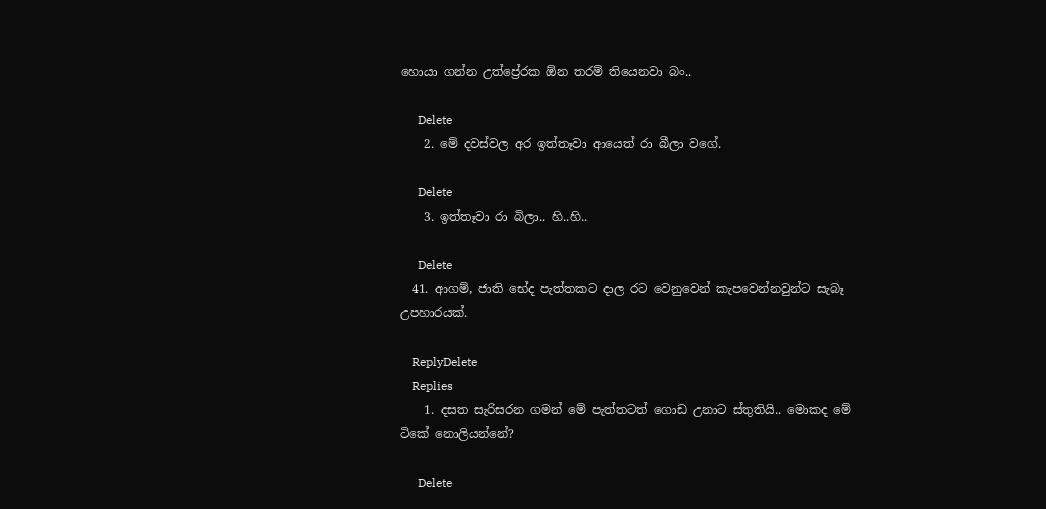හොයා ගන්න උත්ප්‍රේරක ඕන තරම් තියෙනවා බං..

      Delete
    2. මේ දවස්වල අර ඉත්තෑවා ආයෙත් රා බීලා වගේ.

      Delete
    3. ඉත්තෑවා රා බිලා.. හි..හි..

      Delete
  41. ආගම්, ජාති භේද පැත්තකට දාල රට වෙනුවෙන් කැපවෙන්නවුන්ට සැබෑ උපහාරයක්.

    ReplyDelete
    Replies
    1. දසත සැරිසරන ගමන් මේ පැත්තටත් ගොඩ උනාට ස්තුතියි.. මොකද මේ ටිකේ නොලියන්නේ?

      Delete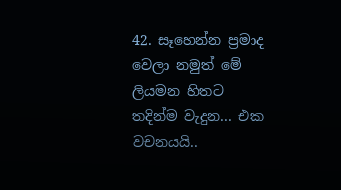42. සෑහෙන්න ප්‍රමාද වෙලා නමුත් මේ ලියමන හිතට තදින්ම වැදුන... එක වචනයයි..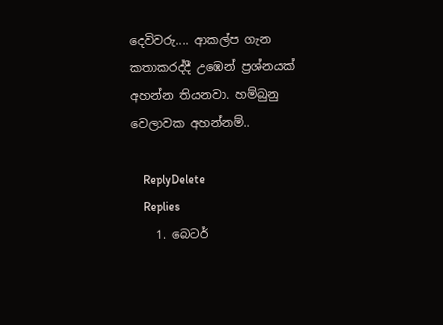දෙවිවරු.... ආකල්ප ගැන කතාකරද්දී උඹෙන් ප්‍රශ්නයක් අහන්න තියනවා. හම්බුනු වෙලාවක අහන්නම්..

    ReplyDelete
    Replies
    1. බෙටර්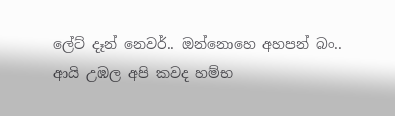ලේට් දෑන් නෙවර්.. ඔන්නොහෙ අහපන් බං.. ආයි උඹල අපි කවද හම්භ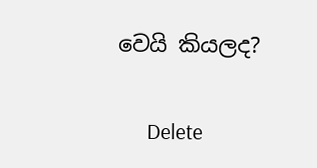වෙයි කියලද?

      Delete